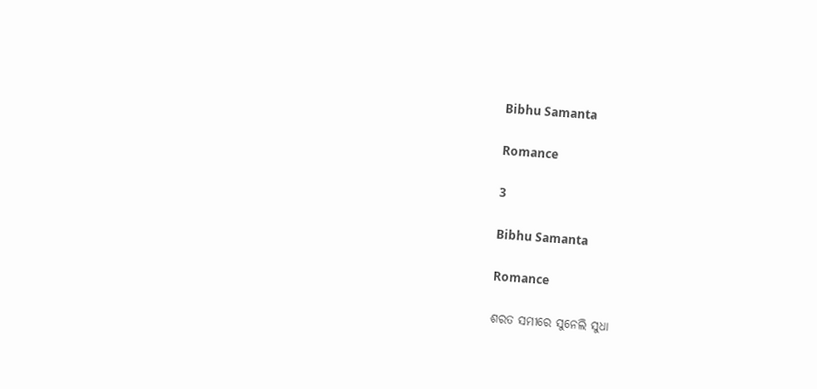Bibhu Samanta

Romance

3

Bibhu Samanta

Romance

ଶରତ ସମୀରେ ସୁନେଲି ସୁଧା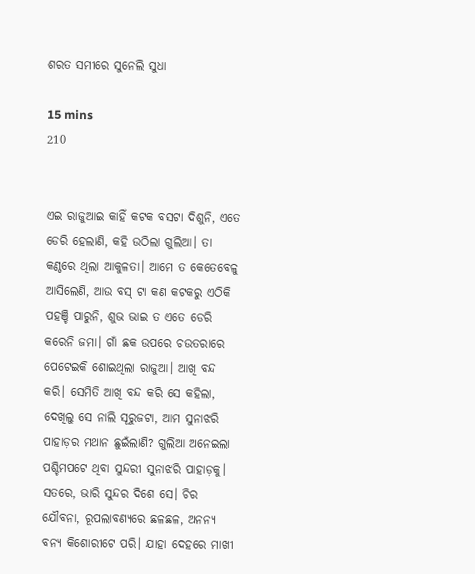ଶରତ ସମୀରେ ସୁନେଲି ସୁଧା

15 mins
210


ଏଇ ରାଜୁଆଇ କାହିଁ କଟକ ବସଟା ଦିଶୁନି, ଏତେ ଡେରି ହେଲାଣି, କହି ଉଠିଲା ଗୁଲିଆ। ତା କଣ୍ଠରେ ଥିଲା ଆକୁଳତା। ଆମେ ତ କେତେବେଳୁ ଆସିଲେଣି, ଆଉ ବସ୍ ଟା କଣ କଟକରୁ ଏଠିକି ପହଞ୍ଚି ପାରୁନି, ଶୁଭ ଭାଇ ତ ଏତେ ଡେରି କରେନି ଜମା। ଗାଁ ଛକ ଉପରେ ଚଉତରାରେ ପେଟେଇକି ଶୋଇଥିଲା ରାଜୁଆ। ଆଖି ବନ୍ଦ କରି। ସେମିତି ଆଖି ବନ୍ଦ କରି ସେ କହିଲା, ଦେଖିଲୁ ସେ ନାଲି ସୂରୁଜଟା, ଆମ ସୁନାଝରି ପାହାଡ଼ର ମଥାନ ଛୁଇଁଲାଣି? ଗୁଲିଆ ଅନେଇଲା ପଶ୍ଚିମପଟେ ଥିବା ସୁନ୍ଦରୀ ସୁନାଝରି ପାହାଡ଼କୁ। ସତରେ, ଭାରି ସୁନ୍ଦର ଦିଶେ ସେ। ଚିର ଯୌବନା, ରୂପଲାବଣ୍ୟରେ ଛଳଛଳ, ଅନନ୍ୟ ବନ୍ୟ କିଶୋରୀଟେ ପରି। ଯାହା ଦେହରେ ମାଖୀ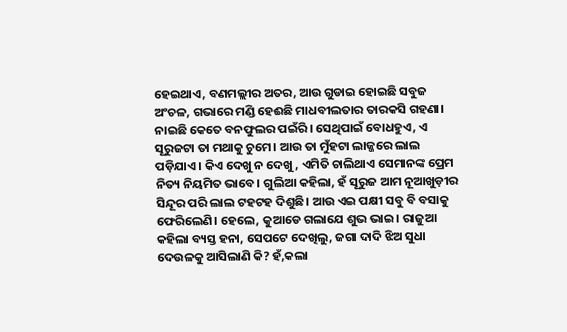ହେଇଥାଏ, ବଣମଲ୍ଲୀର ଅତର, ଆଉ ଗୁଡାଇ ହୋଇଛି ସବୁଜ ଅଂଚଳ, ଗଭାରେ ମଣ୍ଡି ହେଈଛି ମାଧବୀଲତାର ତାରକସି ଗହଣା। ନାଇଛି କେତେ ବନଫୁଲର ପଇଁରି। ସେଥିପାଇଁ ବୋଧହୁଏ, ଏ ସୂରୁଜଟା ତା ମଥାକୁ ଚୁମେ। ଆଉ ତା ମୁଁହଟା ଲାଜ୍ଜରେ ଲାଲ ପଡ଼ିଯାଏ। କିଏ ଦେଖୁ ନ ଦେଖୁ, ଏମିତି ଚାଲିଥାଏ ସେମାନଙ୍କ ପ୍ରେମ ନିତ୍ୟ ନିୟମିତ ଭାବେ। ଗୁଲିଆ କହିଲା, ହଁ ସୂରୁଜ ଆମ ନୂଆଖୁଡ଼ୀର ସିନ୍ଦୂର ପରି ଲାଲ ଟହଟହ ଦିଶୁଛି। ଆଉ ଏଇ ପକ୍ଷୀ ସବୁ ବି ବସାକୁ ଫେରିଲେଣି। ହେଲେ, କୁଆଡେ ଗଲାଯେ ଶୁଭ ଭାଇ। ରାଜୁଆ କହିଲା ବ୍ୟସ୍ତ ହନା, ସେପଟେ ଦେଖିଲୁ, ଜଗା ଦାଦି ଝିଅ ସୁଧା ଦେଉଳକୁ ଆସିଲାଣି କି? ହଁ,କଲା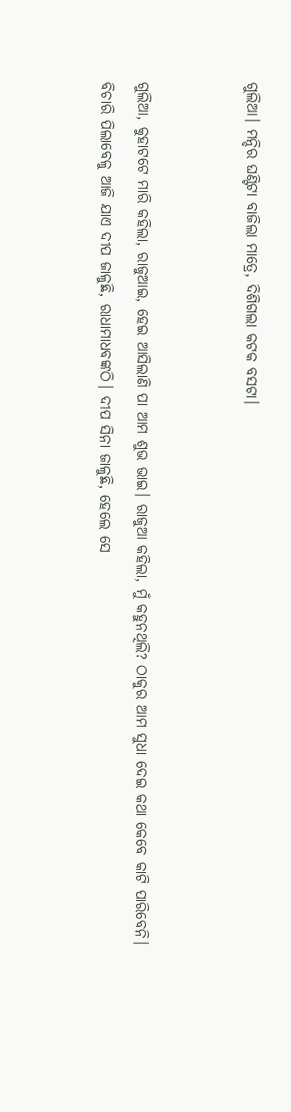ଗୁଲିଆ। ମନ୍ଦିର ଘଣ୍ଟିଟା ବାଜିଲା ମାତ୍ରେ, ଦିଶିଗଲା କଟକ ବସଟା।


ଗୁଲିଆ, କୁହାଟଟେ ମାରି କହିଲା, ରାଜୁଆଇ, ହେଇ ଆସିଲାଣି ପା ଆମ ଶୁଭ ଭାଇ। ରାଜୁଆ କହିଲା, ମୁଁ କହୁନଥିଲି? ଠାକୁର ଆମ ସୁଧା ଦେଇ କଥା କେବେ କାଟି ପାରିବେନି। ବିଚାରି ପିଲାବେଳୁ ଆଜି ଯାଏ ଦୀପ ଜାଳୁଛି, ରାଧାମାଧବଙ୍କଠି। ଦୀପ ସିନା ଜାଳୁଛି, ହେଲେ ସେ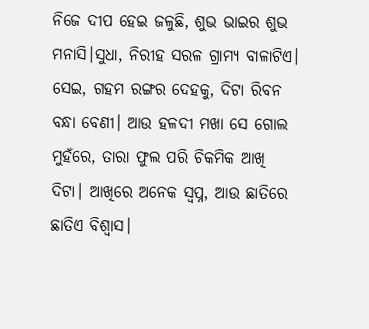ନିଜେ ଦୀପ ହେଇ ଜଳୁଛି, ଶୁଭ ଭାଇର ଶୁଭ ମନାସି।ସୁଧା, ନିରୀହ ସରଳ ଗ୍ରାମ୍ୟ ବାଳାଟିଏ। ସେଇ, ଗହମ ରଙ୍ଗର ଦେହକୁ, ଦିଟା ରିବନ ବନ୍ଧା ବେଣୀ। ଆଉ ହଳଦୀ ମଖା ସେ ଗୋଲ ମୁହଁରେ, ତାରା ଫୁଲ ପରି ଚିକମିକ ଆଖି ଦିଟା। ଆଖିରେ ଅନେକ ସ୍ୱପ୍ନ, ଆଉ ଛାତିରେ ଛାତିଏ ବିଶ୍ୱାସ।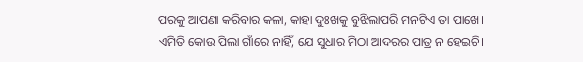ପରକୁ ଆପଣା କରିବାର କଳା, କାହା ଦୁଃଖକୁ ବୁଝିଲାପରି ମନଟିଏ ତା ପାଖେ। ଏମିତି କୋଉ ପିଲା ଗାଁରେ ନାହିଁ, ଯେ ସୁଧାର ମିଠା ଆଦରର ପାତ୍ର ନ ହେଇଚି।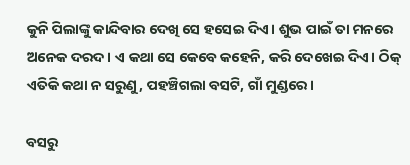କୁନି ପିଲାଙ୍କୁ କାନ୍ଦିବାର ଦେଖି ସେ ହସେଇ ଦିଏ। ଶୁଭ ପାଇଁ ତା ମନରେ ଅନେକ ଦରଦ। ଏ କଥା ସେ କେବେ କହେନି, କରି ଦେଖେଇ ଦିଏ। ଠିକ୍ ଏତିକି କଥା ନ ସରୁଣୁ, ପହଞ୍ଚିଗଲା ବସଟି, ଗାଁ ମୁଣ୍ଡରେ।

ବସରୁ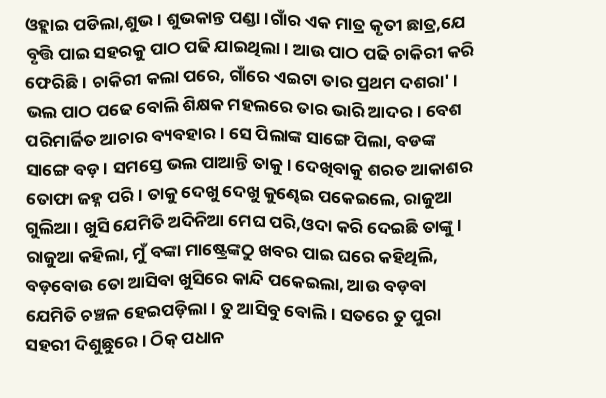ଓହ୍ଲାଇ ପଡିଲା,ଶୁଭ। ଶୁଭକାନ୍ତ ପଣ୍ଡା।ଗାଁର ଏକ ମାତ୍ର କୃତୀ ଛାତ୍ର,ଯେ ବୃତ୍ତି ପାଇ ସହରକୁ ପାଠ ପଢି ଯାଇଥିଲା। ଆଉ ପାଠ ପଢି ଚାକିରୀ କରି ଫେରିଛି। ଚାକିରୀ କଲା ପରେ, ଗାଁରେ ଏଇଟା ତାର ପ୍ରଥମ ଦଶରା' । ଭଲ ପାଠ ପଢେ ବୋଲି ଶିକ୍ଷକ ମହଲରେ ତାର ଭାରି ଆଦର। ବେଶ ପରିମାର୍ଜିତ ଆଚାର ବ୍ୟବହାର। ସେ ପିଲାଙ୍କ ସାଙ୍ଗେ ପିଲା, ବଡଙ୍କ ସାଙ୍ଗେ ବଡ଼। ସମସ୍ତେ ଭଲ ପାଆନ୍ତି ତାକୁ। ଦେଖିବାକୁ ଶରତ ଆକାଶର ତୋଫା ଜହ୍ନ ପରି। ତାକୁ ଦେଖୁ ଦେଖୁ କୁଣ୍ଢେଇ ପକେଇଲେ, ରାଜୁଆ ଗୁଲିଆ। ଖୁସି ଯେମିତି ଅଦିନିଆ ମେଘ ପରି,ଓଦା କରି ଦେଇଛି ତାଙ୍କୁ। ରାଜୁଆ କହିଲା, ମୁଁ ବଙ୍କା ମାଷ୍ଟ୍ରେଙ୍କଠୁ ଖବର ପାଇ ଘରେ କହିଥିଲି, ବଡ଼ବୋଉ ତୋ ଆସିବା ଖୁସିରେ କାନ୍ଦି ପକେଇଲା, ଆଉ ବଡ଼ବା ଯେମିତି ଚଞ୍ଚଳ ହେଇପଡ଼ିଲା। ତୁ ଆସିବୁ ବୋଲି। ସତରେ ତୁ ପୁରା ସହରୀ ଦିଶୁଛୁରେ। ଠିକ୍ ପଧାନ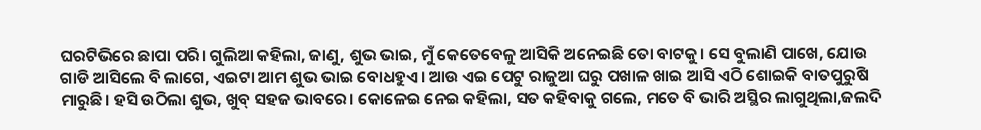ଘରଟିଭିରେ ଛାପା ପରି। ଗୁଲିଆ କହିଲା, ଜାଣୁ, ଶୁଭ ଭାଇ, ମୁଁ କେତେବେଳୁ ଆସିକି ଅନେଇଛି ତୋ ବାଟକୁ। ସେ ବୁଲାଣି ପାଖେ, ଯୋଉ ଗାଡି ଆସିଲେ ବି ଲାଗେ, ଏଇଟା ଆମ ଶୁଭ ଭାଇ ବୋଧହୁଏ। ଆଉ ଏଇ ପେଟୁ ରାଜୁଆ ଘରୁ ପଖାଳ ଖାଇ ଆସି ଏଠି ଶୋଇକି ବାତପୁରୁଷି ମାରୁଛି। ହସି ଉଠିଲା ଶୁଭ, ଖୁବ୍ ସହଜ ଭାବରେ। କୋଳେଇ ନେଇ କହିଲା, ସତ କହିବାକୁ ଗଲେ, ମତେ ବି ଭାରି ଅସ୍ଥିର ଲାଗୁଥିଲା,ଜଲଦି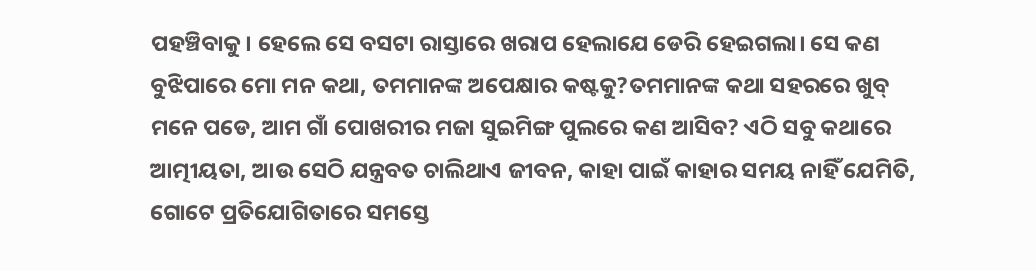ପହଞ୍ଚିବାକୁ। ହେଲେ ସେ ବସଟା ରାସ୍ତାରେ ଖରାପ ହେଲାଯେ ଡେରି ହେଇଗଲା। ସେ କଣ ବୁଝିପାରେ ମୋ ମନ କଥା, ତମମାନଙ୍କ ଅପେକ୍ଷାର କଷ୍ଟକୁ?ତମମାନଙ୍କ କଥା ସହରରେ ଖୁବ୍ ମନେ ପଡେ, ଆମ ଗାଁ ପୋଖରୀର ମଜା ସୁଇମିଙ୍ଗ ପୁଲରେ କଣ ଆସିବ? ଏଠି ସବୁ କଥାରେ ଆତ୍ମୀୟତା, ଆଉ ସେଠି ଯନ୍ତ୍ରବତ ଚାଲିଥାଏ ଜୀବନ, କାହା ପାଇଁ କାହାର ସମୟ ନାହିଁ ଯେମିତି, ଗୋଟେ ପ୍ରତିଯୋଗିତାରେ ସମସ୍ତେ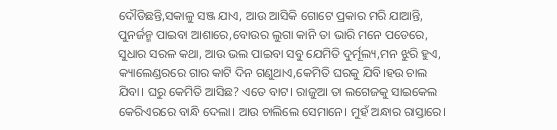ଦୌଡିଛନ୍ତି,ସକାଳୁ ସଞ୍ଜ ଯାଏ, ଆଉ ଆସିକି ଗୋଟେ ପ୍ରକାର ମରି ଯାଆନ୍ତି, ପୁନର୍ଜନ୍ମ ପାଇବା ଆଶାରେ,ବୋଉର ଲୁଗା କାନି ତା ଭାରି ମନେ ପଡେରେ, ସୁଧାର ସରଳ କଥା, ଆଉ ଭଲ ପାଇବା ସବୁ ଯେମିତି ଦୁର୍ମୂଲ୍ୟ,ମନ ଝୁରି ହୁଏ, କ୍ୟାଲେଣ୍ଡରରେ ଗାର କାଟି ଦିନ ଗଣୁଥାଏ,କେମିତି ଘରକୁ ଯିବି।ହଉ ଚାଲ ଯିବା। ଘରୁ କେମିତି ଆସିଛ? ଏତେ ବାଟ। ରାଜୁଆ ତା ଲଗେଜକୁ ସାଇକେଲ କେରିଏରରେ ବାନ୍ଧି ଦେଲା। ଆଉ ଚାଲିଲେ ସେମାନେ। ମୁହଁ ଅନ୍ଧାର ରାସ୍ତାରେ।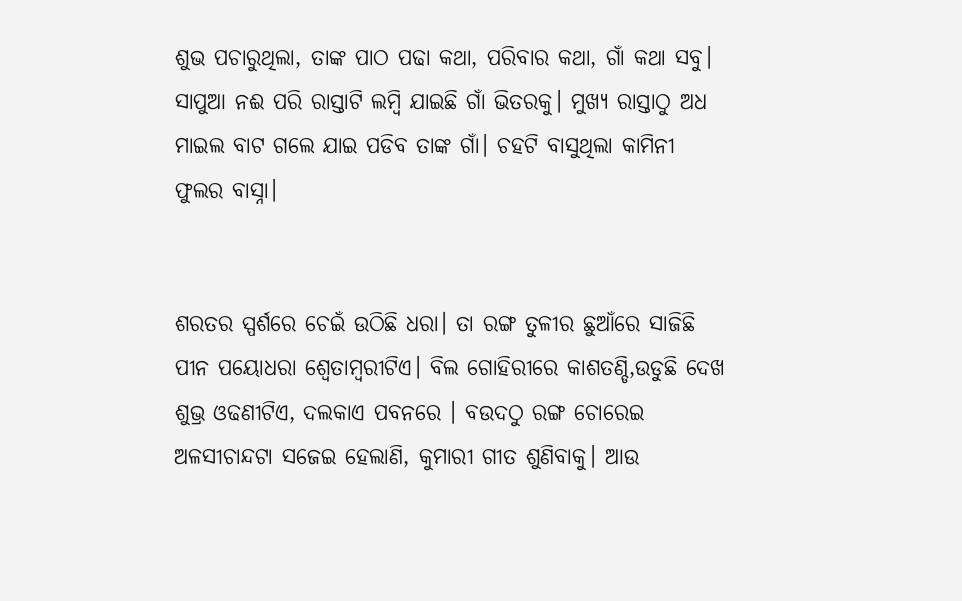ଶୁଭ ପଚାରୁଥିଲା, ତାଙ୍କ ପାଠ ପଢା କଥା, ପରିବାର କଥା, ଗାଁ କଥା ସବୁ। ସାପୁଆ ନଈ ପରି ରାସ୍ତାଟି ଲମ୍ବି ଯାଇଛି ଗାଁ ଭିତରକୁ। ମୁଖ୍ୟ ରାସ୍ତାଠୁ ଅଧ ମାଇଲ ବାଟ ଗଲେ ଯାଇ ପଡିବ ତାଙ୍କ ଗାଁ। ଚହଟି ବାସୁଥିଲା କାମିନୀ ଫୁଲର ବାସ୍ନା।


ଶରତର ସ୍ପର୍ଶରେ ଚେଇଁ ଉଠିଛି ଧରା। ତା ରଙ୍ଗ ତୁଳୀର ଛୁଆଁରେ ସାଜିଛି ପୀନ ପୟୋଧରା ଶ୍ୱେତାମ୍ବରୀଟିଏ। ବିଲ ଗୋହିରୀରେ କାଶତଣ୍ଡି,ଉଡୁଛି ଦେଖ ଶୁଭ୍ର ଓଢଣୀଟିଏ, ଦଲକାଏ ପବନରେ । ବଉଦଠୁ ରଙ୍ଗ ଚୋରେଇ ଅଳସୀଚାନ୍ଦଟା ସଜେଇ ହେଲାଣି, କୁମାରୀ ଗୀତ ଶୁଣିବାକୁ। ଆଉ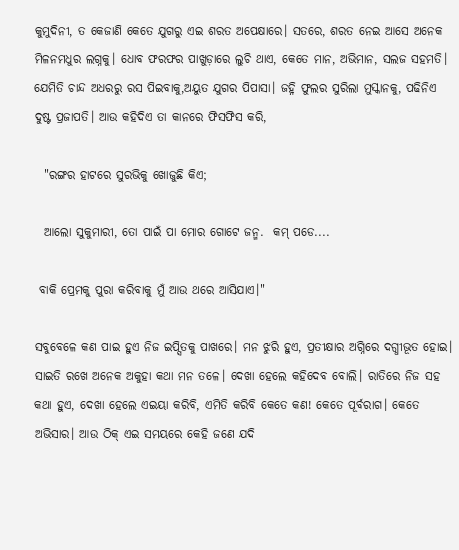କୁମୁଦିନୀ, ତ କେଜାଣି କେତେ ଯୁଗରୁ ଏଇ ଶରତ ଅପେକ୍ଷାରେ। ସତରେ, ଶରତ ନେଇ ଆସେ ଅନେକ ମିଳନମଧୁର ଲଗ୍ନକୁ। ଧୋବ ଫରଫର ପାଖୁଡ଼ାରେ ଲୁଚି ଥାଏ, କେତେ ମାନ, ଅଭିମାନ, ସଲଜ ସହମତି। ଯେମିତି ଚାନ୍ଦ ଅଧରରୁ ରସ ପିଇବାକୁ,ଅୟୁତ ଯୁଗର ପିପାସା। ଜହ୍ନି ଫୁଲର ସୁରିଲା ମୁସ୍କାନକୁ, ପଢିନିଏ ଦୁଷ୍ଟ ପ୍ରଜାପତି। ଆଉ କହିଦିଏ ତା କାନରେ ଫିସଫିସ କରି,

  "ରଙ୍ଗର ହାଟରେ ସୁରଭିକୁ ଖୋଜୁଛି କିଏ;

  ଆଲୋ ସୁକୁମାରୀ, ତୋ ପାଇଁ ପା ମୋର ଗୋଟେ ଜନ୍ମ.  କମ୍ ପଡେ....

 ବାକି ପ୍ରେମକୁ ପୁରା କରିବାକୁ ମୁଁ ଆଉ ଥରେ ଆସିଯାଏ।"

ସବୁବେଳେ କଣ ପାଇ ହୁଏ ନିଜ ଇପ୍ସିତକୁ ପାଖରେ। ମନ ଝୁରି ହୁଏ, ପ୍ରତୀକ୍ଷାର ଅଗ୍ନିରେ ଦଗ୍ଧୀଭୂତ ହୋଇ। ସାଇତି ରଖେ ଅନେକ ଅକୁହା କଥା ମନ ତଳେ। ଦେଖା ହେଲେ କହିଦେବ ବୋଲି। ରାତିରେ ନିଜ ସହ କଥା ହୁଏ, ଦେଖା ହେଲେ ଏଇୟା କରିବି, ଏମିତି କରିବି କେତେ କଣ! କେତେ ପୂର୍ବରାଗ। କେତେ ଅଭିସାର। ଆଉ ଠିକ୍ ଏଇ ସମୟରେ କେହି ଜଣେ ଯଦି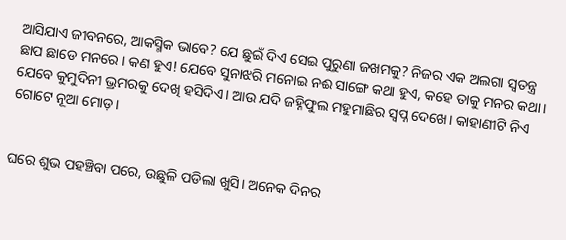ଆସିଯାଏ ଜୀବନରେ, ଆକସ୍ମିକ ଭାବେ? ଯେ ଛୁଇଁ ଦିଏ ସେଇ ପୁରୁଣା ଜଖମକୁ? ନିଜର ଏକ ଅଲଗା ସ୍ୱତନ୍ତ୍ର ଛାପ ଛାଡେ ମନରେ। କଣ ହୁଏ! ଯେବେ ସୁନାଝରି ମନୋଇ ନଈ ସାଙ୍ଗେ କଥା ହୁଏ, କହେ ତାକୁ ମନର କଥା। ଯେବେ କୁମୁଦିନୀ ଭ୍ରମରକୁ ଦେଖି ହସିଦିଏ। ଆଉ ଯଦି ଜହ୍ନିଫୁଲ ମହୁମାଛିର ସ୍ବପ୍ନ ଦେଖେ। କାହାଣୀଟି ନିଏ ଗୋଟେ ନୂଆ ମୋଡ଼।


ଘରେ ଶୁଭ ପହଞ୍ଚିବା ପରେ, ଉଛୁଳି ପଡିଲା ଖୁସି। ଅନେକ ଦିନର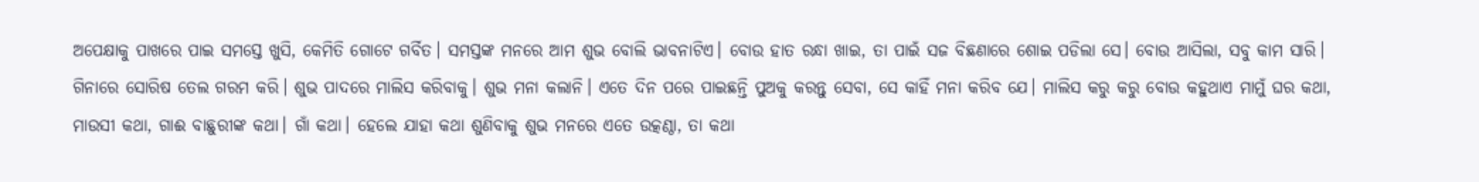ଅପେକ୍ଷାକୁ ପାଖରେ ପାଇ ସମସ୍ତେ ଖୁସି, କେମିତି ଗୋଟେ ଗର୍ବିତ। ସମସ୍ତଙ୍କ ମନରେ ଆମ ଶୁଭ ବୋଲି ଭାବନାଟିଏ। ବୋଉ ହାତ ରନ୍ଧା ଖାଇ, ତା ପାଇଁ ସଜ ବିଛଣାରେ ଶୋଇ ପଡିଲା ସେ। ବୋଉ ଆସିଲା, ସବୁ କାମ ସାରି। ଗିନାରେ ସୋରିଷ ତେଲ ଗରମ କରି। ଶୁଭ ପାଦରେ ମାଲିସ କରିବାକୁ। ଶୁଭ ମନା କଲାନି। ଏତେ ଦିନ ପରେ ପାଇଛନ୍ତି ପୁଅକୁ କରନ୍ତୁ ସେବା, ସେ କାହିଁ ମନା କରିବ ଯେ। ମାଲିସ କରୁ କରୁ ବୋଉ କହୁଥାଏ ମାମୁଁ ଘର କଥା, ମାଉସୀ କଥା, ଗାଈ ବାଛୁରୀଙ୍କ କଥା। ଗାଁ କଥା। ହେଲେ ଯାହା କଥା ଶୁଣିବାକୁ ଶୁଭ ମନରେ ଏତେ ଉତ୍କଣ୍ଠା, ତା କଥା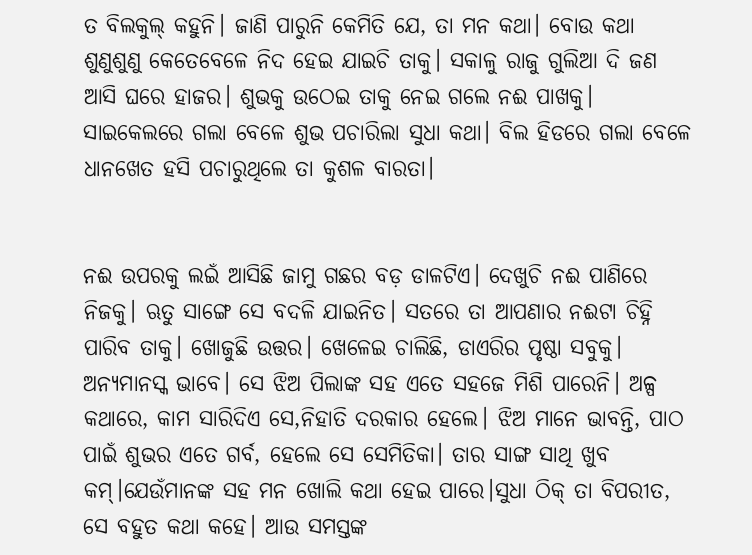ତ ବିଲକୁଲ୍ କହୁନି। ଜାଣି ପାରୁନି କେମିତି ଯେ, ତା ମନ କଥା। ବୋଉ କଥା ଶୁଣୁଶୁଣୁ କେତେବେଳେ ନିଦ ହେଇ ଯାଇଚି ତାକୁ। ସକାଳୁ ରାଜୁ ଗୁଲିଆ ଦି ଜଣ ଆସି ଘରେ ହାଜର। ଶୁଭକୁ ଉଠେଇ ତାକୁ ନେଇ ଗଲେ ନଈ ପାଖକୁ। ସାଇକେଲରେ ଗଲା ବେଳେ ଶୁଭ ପଚାରିଲା ସୁଧା କଥା। ବିଲ ହିଡରେ ଗଲା ବେଳେ ଧାନଖେତ ହସି ପଚାରୁଥିଲେ ତା କୁଶଳ ବାରତା।


ନଈ ଉପରକୁ ଲଇଁ ଆସିଛି ଜାମୁ ଗଛର ବଡ଼ ଡାଳଟିଏ। ଦେଖୁଚି ନଈ ପାଣିରେ ନିଜକୁ। ଋତୁ ସାଙ୍ଗେ ସେ ବଦଳି ଯାଇନିତ। ସତରେ ତା ଆପଣାର ନଈଟା ଚିହ୍ନି ପାରିବ ତାକୁ। ଖୋଜୁଛି ଉତ୍ତର। ଖେଳେଇ ଚାଲିଛି, ଡାଏରିର ପୃଷ୍ଠା ସବୁକୁ। ଅନ୍ୟମାନସ୍କ ଭାବେ। ସେ ଝିଅ ପିଲାଙ୍କ ସହ ଏତେ ସହଜେ ମିଶି ପାରେନି। ଅଳ୍ପ କଥାରେ, କାମ ସାରିଦିଏ ସେ,ନିହାତି ଦରକାର ହେଲେ। ଝିଅ ମାନେ ଭାବନ୍ତି, ପାଠ ପାଇଁ ଶୁଭର ଏତେ ଗର୍ବ, ହେଲେ ସେ ସେମିତିକା। ତାର ସାଙ୍ଗ ସାଥି ଖୁବ କମ୍।ଯେଉଁମାନଙ୍କ ସହ ମନ ଖୋଲି କଥା ହେଇ ପାରେ।ସୁଧା ଠିକ୍ ତା ବିପରୀତ, ସେ ବହୁତ କଥା କହେ। ଆଉ ସମସ୍ତଙ୍କ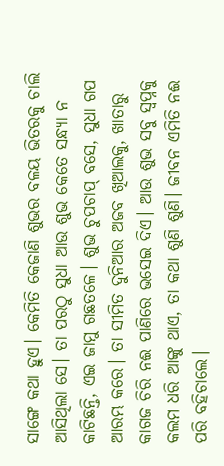ସାଙ୍ଗେ କଥା ହୁଏ। କେମିତି କେଜାଣି ଶୁଭର ବଳୟ ଭିତରକୁ ଚାଲି ଆସିଥିଲା ସେ। ତା ପରଠୁ ସୁଧା ଆଉ ଶୁଭ କେତେ ସନ୍ଧ୍ୟା ନ କାଟିଛନ୍ତି, ଏଇ ଜାମୁ ଗଛତଳେ। ଶୁଭ ଚୁପଚାପ୍ ବସେ, ସୁଧା ଗପ ଆରମ୍ଭ କରେ। ତା ସୀମିତ ଦୁନିଆର ଅଜବ ଖିଆଲକୁ, ଖାତାରୁ କାଗଜ ଚିରି ନଈ ପାଣିରେ ଭସେଇ ଦିଏ। ଆଉ ଶୁଭ ସବୁ ସ୍ବପ୍ନକୁ କଲମ ଧରି ଆଙ୍କୁ ଥାଏ, ତା କଥା ଶୁଣି ଶୁଣି। ଜୀବନ ଏମିତି ନଈ ପରି ବହିଚାଲେ।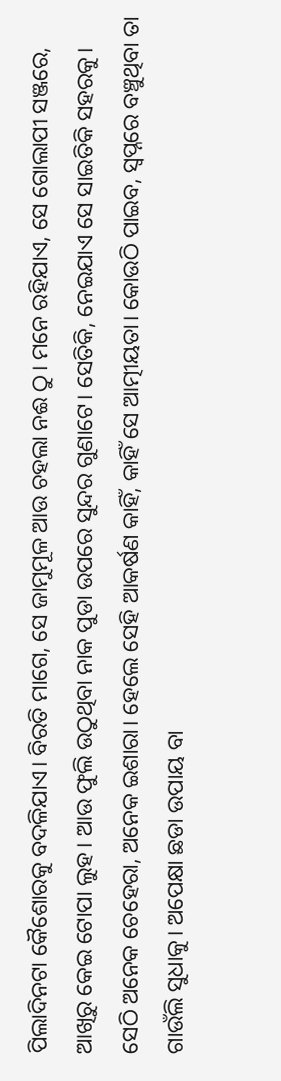ପିଲାଦିନଟା କୈଶୋରକୁ ବଦଳିଯାଏ। ବିରତି ମାଗେ, ସେ ଜାମୁମୂଳ ଆଉ ଚହଲା ନଈ ଠୁ। ମନେ ରହିଯାଏ, ସେ ଗୋଲାପୀ ସଞ୍ଜରେ, ଆଖିରୁ କେଇ ଟୋପା ଲୁହ। ଆଉ ଫୁଲି ଉଠୁଥିବା ନାକ ପୁଡା ଉପରେ ସୁନ୍ଦର ଗୁଣାଟେ। ସେତିକି, ନେଇଯାଏ ସେ ସାଇତିକି ସହରକୁ। ସେଠି ଅନେକ ଚେହେରା, ଅନେକ ଇଶାରା। ହେଲେ ସେହି ଆକର୍ଷଣ କାହିଁ, କାହିଁ ସେ ଆତ୍ମୀୟତା। କୋଉଠି ପାଇବ, ସ୍ୱପ୍ନରେ ବଞ୍ଚୁଥିବା ତା ଗାଉଁଲି ସୁଧାକୁ। ଅପେକ୍ଷା ଛଡା ଉପାୟ ବା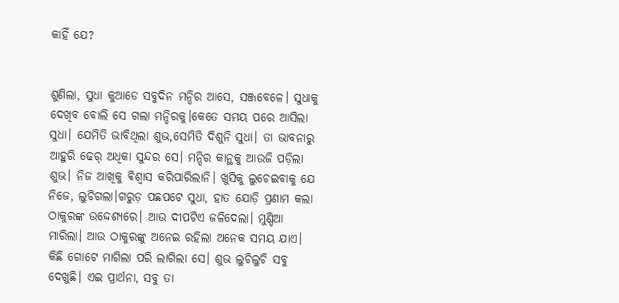କାହିଁ ଯେ?


ଶୁଣିଲା, ସୁଧା କୁଆଡେ ସବୁଦିନ ମନ୍ଦିର ଆସେ, ସଞ୍ଜବେଳେ। ସୁଧାକୁ ଦେଖିବ ବୋଲି ସେ ଗଲା ମନ୍ଦିରକୁ।କେତେ ସମୟ ପରେ ଆସିଲା ସୁଧା। ଯେମିତି ଭାବିଥିଲା ଶୁଭ,ସେମିତି ଦିଶୁନି ସୁଧା। ତା ଭାବନାରୁ ଆହୁରି ଢେର୍ ଅଧିକା ସୁନ୍ଦର ସେ। ମନ୍ଦିର କାନ୍ଥକୁ ଆଉଜି ପଡ଼ିଲା ଶୁଭ। ନିଜ ଆଖିକୁ ଵିଶ୍ଵାସ କରିପାରିଲାନି। ଖୁସିକୁ ଲୁଚେଇବାକୁ ଯେ ନିଜେ, ଲୁଚିଗଲା।ଗରୁଡ଼ ପଛପଟେ ସୁଧା, ହାତ ଯୋଡ଼ି ପ୍ରଣାମ କଲା ଠାକୁରଙ୍କ ଉଦ୍ଦେଶ୍ୟରେ। ଆଉ ଦୀପଟିଏ ଜଳିଦେଲା। ମୁଣ୍ଡିଆ ମାରିଲା। ଆଉ ଠାକୁରଙ୍କୁ ଅନେଇ ରହିଲା ଅନେକ ସମୟ ଯାଏ। କିଛି ଗୋଟେ ମାଗିଲା ପରି ଲାଗିଲା ସେ। ଶୁଭ ଲୁଚିଲୁଚି ସବୁ ଦେଖୁଛି। ଏଇ ପ୍ରାର୍ଥନା, ସବୁ ତା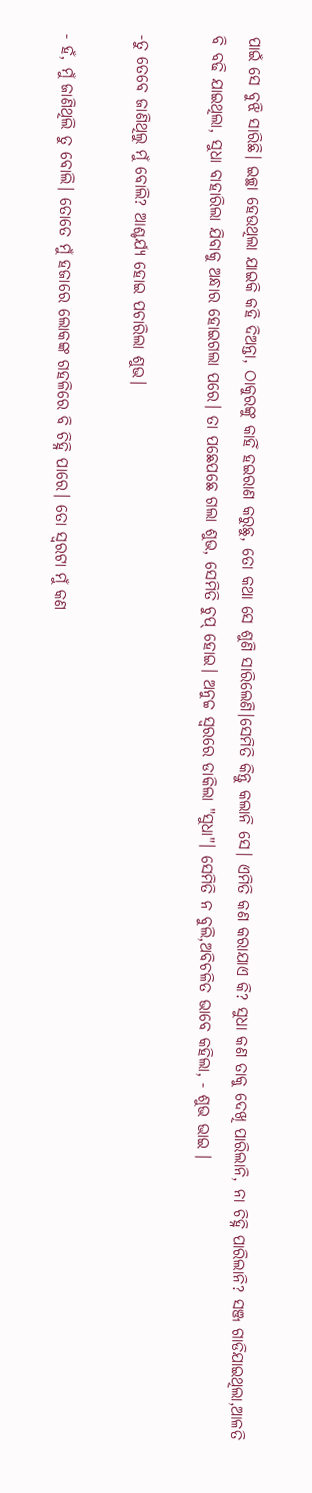ପାଇଁ ସେ ବୁଝି ସାରିଛି। ଇଚ୍ଛା ହେଉଥିଲା ଯାଇକି କହି ଦିଅନ୍ତା, ଠାକୁରଙ୍କୁ କାହିଁ ହଇରାଣ କରୁଛୁ, ତୋ କଥା ସେ ଶୁଣି ସାରିଲେଣି।ସେମିତି କିନ୍ତୁ କଲାନି ସେ। ଏମିତି କଣ କରାଯାଏ କି? ସୁଧା କଣ ତାକୁ ଦେଖି ପାରିଲାନି, ନା ଚିହ୍ନି ପାରିଲାନି? ସଞ୍ଜ ଗାଡିଯାଇଥିଲା,ଆଳତି ବି ବଢି ଯାଇଥିଲା, ସୁଧା ବାହାରିଲା ଯିବାକୁ ଅନ୍ଧାର ହୋଇଗଲା ପରେ। ତା ପଛେପଛେ ଗଲା ଶୁଭ, ସେମିତି ଚୁପ୍ ହୋଇ। ଅନୁଚ୍ଚ ସ୍ୱରରେ ଡାକିଲା "ସୁଧା"। ସେମିତି ନ ବୁଲି,ଅବିଚଳିତ ଭାବେ କହିଲା, - ଶୁଭ ଭାଇ ।

-ତୁ ତେବେ ଜାଣିଥିଲୁ ମୁଁ ବୋଲି? ଆଶ୍ଚର୍ଯ୍ୟ ହୋଇ ପଚାରିଲା ଶୁଭ।

- ହଁ, ମୁଁ ଜାଣିଥିଲି ତୁ ବୋଲି। ତୋତେ ମୁଁ ହଜାରେ ଲୋକଙ୍କ ଗହଳିରେ ବି ଚିହ୍ନି ପାରେ। ତୋ ସ୍ୱରଟା ମୁଁ କଣ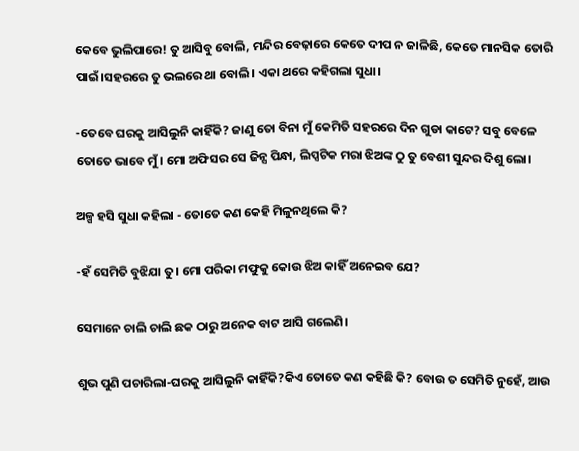କେବେ ଭୁଲିପାରେ! ତୁ ଆସିବୁ ବୋଲି, ମନ୍ଦିର ବେଢ଼ାରେ କେତେ ଦୀପ ନ ଜାଳିଛି, କେତେ ମାନସିକ ତୋରି ପାଇଁ।ସହରରେ ତୁ ଭଲରେ ଥା ବୋଲି। ଏକା ଥରେ କହିଗଲା ସୁଧା।

-ତେବେ ଘରକୁ ଆସିଲୁନି କାହିଁକି? ଜାଣୁ ତୋ ବିନା ମୁଁ କେମିତି ସହରରେ ଦିନ ଗୁଡା କାଟେ? ସବୁ ବେଳେ ତୋତେ ଭାବେ ମୁଁ। ମୋ ଅଫିସର ସେ ଜିନ୍ସ ପିନ୍ଧା, ଲିପ୍ସଟିକ ମରା ଝିଅଙ୍କ ଠୁ ତୁ ବେଶୀ ସୁନ୍ଦର ଦିଶୁ ଲୋ।

ଅଳ୍ପ ହସି ସୁଧା କହିଲା - ତୋତେ କଣ କେହି ମିଳୁନଥିଲେ କି?

-ହଁ ସେମିତି ବୁଝିଯା ତୁ। ମୋ ପରିକା ମଫୁକୁ କୋଉ ଝିଅ କାହିଁ ଅନେଇବ ଯେ?

ସେମାନେ ଚାଲି ଚାଲି ଛକ ଠାରୁ ଅନେକ ବାଟ ଆସି ଗଲେଣି।

ଶୁଭ ପୁଣି ପଚାରିଲା-ଘରକୁ ଆସିଲୁନି କାହିଁକି?କିଏ ତୋତେ କଣ କହିଛି କି? ବୋଉ ତ ସେମିତି ନୁହେଁ, ଆଉ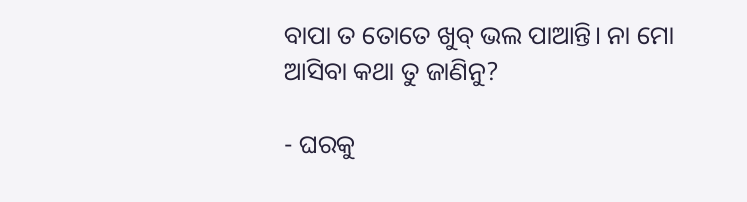ବାପା ତ ତୋତେ ଖୁବ୍ ଭଲ ପାଆନ୍ତି। ନା ମୋ ଆସିବା କଥା ତୁ ଜାଣିନୁ?

- ଘରକୁ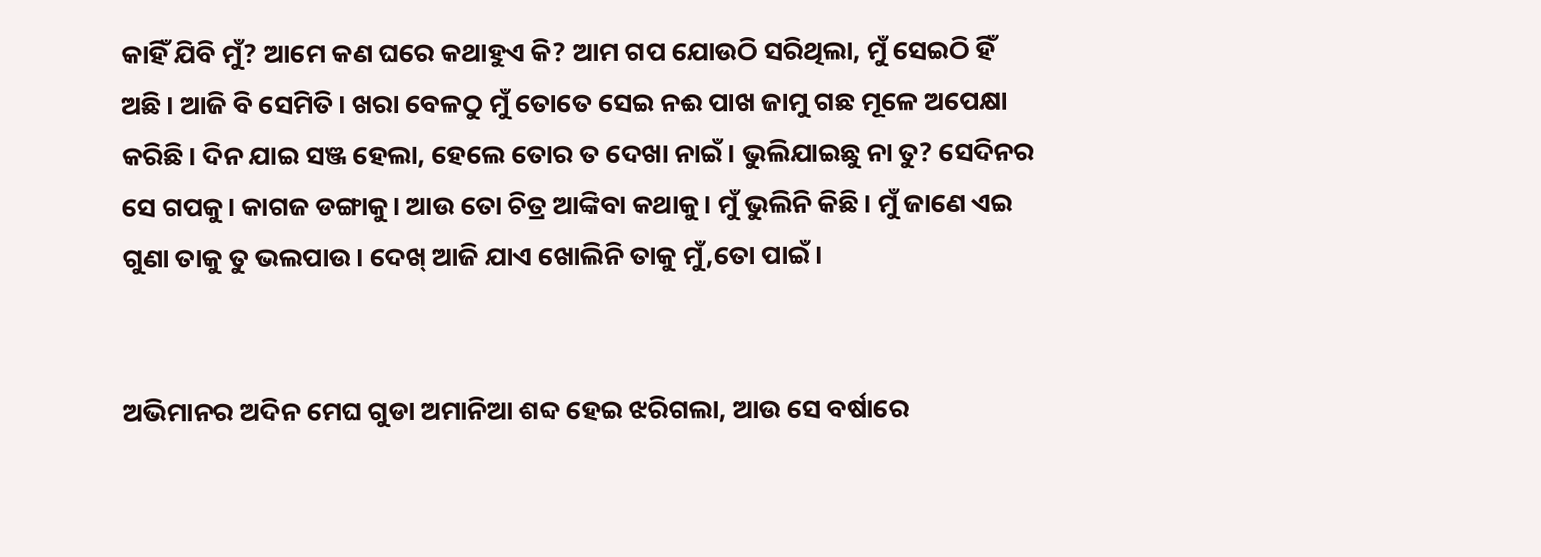କାହିଁ ଯିବି ମୁଁ? ଆମେ କଣ ଘରେ କଥାହୁଏ କି? ଆମ ଗପ ଯୋଉଠି ସରିଥିଲା, ମୁଁ ସେଇଠି ହିଁ ଅଛି। ଆଜି ବି ସେମିତି। ଖରା ବେଳଠୁ ମୁଁ ତୋତେ ସେଇ ନଈ ପାଖ ଜାମୁ ଗଛ ମୂଳେ ଅପେକ୍ଷା କରିଛି। ଦିନ ଯାଇ ସଞ୍ଜ ହେଲା, ହେଲେ ତୋର ତ ଦେଖା ନାଇଁ। ଭୁଲିଯାଇଛୁ ନା ତୁ? ସେଦିନର ସେ ଗପକୁ। କାଗଜ ଡଙ୍ଗାକୁ। ଆଉ ତୋ ଚିତ୍ର ଆଙ୍କିବା କଥାକୁ। ମୁଁ ଭୁଲିନି କିଛି। ମୁଁ ଜାଣେ ଏଇ ଗୁଣା ତାକୁ ତୁ ଭଲପାଉ। ଦେଖ୍ ଆଜି ଯାଏ ଖୋଲିନି ତାକୁ ମୁଁ,ତୋ ପାଇଁ।


ଅଭିମାନର ଅଦିନ ମେଘ ଗୁଡା ଅମାନିଆ ଶବ୍ଦ ହେଇ ଝରିଗଲା, ଆଉ ସେ ବର୍ଷାରେ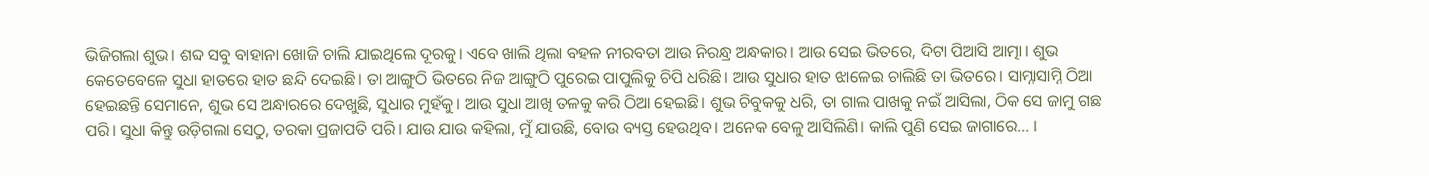ଭିଜିଗଲା ଶୁଭ। ଶବ୍ଦ ସବୁ ବାହାନା ଖୋଜି ଚାଲି ଯାଇଥିଲେ ଦୂରକୁ। ଏବେ ଖାଲି ଥିଲା ବହଳ ନୀରବତା ଆଉ ନିରନ୍ଧ୍ର ଅନ୍ଧକାର। ଆଉ ସେଇ ଭିତରେ, ଦିଟା ପିଆସି ଆତ୍ମା। ଶୁଭ କେତେବେଳେ ସୁଧା ହାତରେ ହାତ ଛନ୍ଦି ଦେଇଛି। ତା ଆଙ୍ଗୁଠି ଭିତରେ ନିଜ ଆଙ୍ଗୁଠି ପୁରେଇ ପାପୁଲିକୁ ଚିପି ଧରିଛି। ଆଉ ସୁଧାର ହାତ ଝାଳେଇ ଚାଲିଛି ତା ଭିତରେ। ସାମ୍ନାସାମ୍ନି ଠିଆ ହେଇଛନ୍ତି ସେମାନେ, ଶୁଭ ସେ ଅନ୍ଧାରରେ ଦେଖୁଛି, ସୁଧାର ମୁହଁକୁ। ଆଉ ସୁଧା ଆଖି ତଳକୁ କରି ଠିଆ ହେଇଛି। ଶୁଭ ଚିବୁକକୁ ଧରି, ତା ଗାଲ ପାଖକୁ ନଇଁ ଆସିଲା, ଠିକ ସେ ଜାମୁ ଗଛ ପରି। ସୁଧା କିନ୍ତୁ ଉଡ଼ିଗଲା ସେଠୁ, ତରକା ପ୍ରଜାପତି ପରି। ଯାଉ ଯାଉ କହିଲା, ମୁଁ ଯାଉଛି, ବୋଉ ବ୍ୟସ୍ତ ହେଉଥିବ। ଅନେକ ବେଳୁ ଆସିଲିଣି। କାଲି ପୁଣି ସେଇ ଜାଗାରେ... ।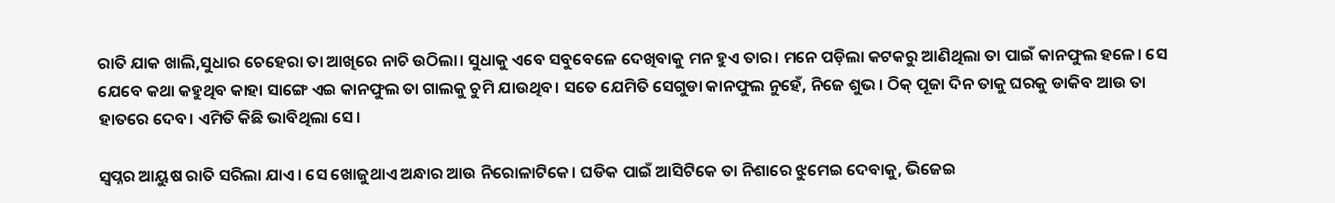ରାତି ଯାକ ଖାଲି,ସୁଧାର ଚେହେରା ତା ଆଖିରେ ନାଚି ଉଠିଲା। ସୁଧାକୁ ଏବେ ସବୁବେଳେ ଦେଖିବାକୁ ମନ ହୁଏ ତାର। ମନେ ପଡ଼ିଲା କଟକରୁ ଆଣିଥିଲା ତା ପାଇଁ କାନଫୁଲ ହଳେ। ସେ ଯେବେ କଥା କହୁଥିବ କାହା ସାଙ୍ଗେ ଏଇ କାନଫୁଲ ତା ଗାଲକୁ ଚୁମି ଯାଉଥିବ। ସତେ ଯେମିତି ସେଗୁଡା କାନଫୁଲ ନୁହେଁ, ନିଜେ ଶୁଭ। ଠିକ୍ ପୂଜା ଦିନ ତାକୁ ଘରକୁ ଡାକିବ ଆଉ ତା ହାତରେ ଦେବ। ଏମିତି କିଛି ଭାବିଥିଲା ସେ।

ସ୍ୱପ୍ନର ଆୟୁଷ ରାତି ସରିଲା ଯାଏ। ସେ ଖୋଜୁଥାଏ ଅନ୍ଧାର ଆଉ ନିରୋଳାଟିକେ। ଘଡିକ ପାଇଁ ଆସିଟିକେ ତା ନିଶାରେ ଝୁମେଇ ଦେବାକୁ, ଭିଜେଇ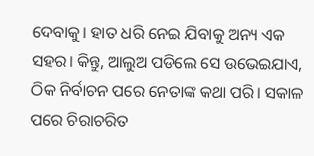ଦେବାକୁ। ହାତ ଧରି ନେଇ ଯିବାକୁ ଅନ୍ୟ ଏକ ସହର। କିନ୍ତୁ, ଆଲୁଅ ପଡିଲେ ସେ ଉଭେଇଯାଏ, ଠିକ ନିର୍ବାଚନ ପରେ ନେତାଙ୍କ କଥା ପରି। ସକାଳ ପରେ ଚିରାଚରିତ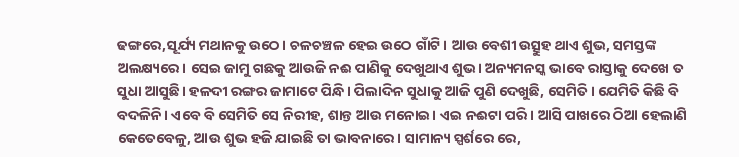ଢଙ୍ଗରେ,ସୂର୍ଯ୍ୟ ମଥାନକୁ ଉଠେ। ଚଳଚଞ୍ଚଳ ହେଇ ଉଠେ ଗାଁଟି। ଆଉ ବେଶୀ ଉତ୍ସୁହ ଥାଏ ଶୁଭ, ସମସ୍ତଙ୍କ ଅଲକ୍ଷ୍ୟରେ। ସେଇ ଜାମୁ ଗଛକୁ ଆଉଜି ନଈ ପାଣିକୁ ଦେଖୁଥାଏ ଶୁଭ। ଅନ୍ୟମନସ୍କ ଭାବେ ରାସ୍ତାକୁ ଦେଖେ ତ ସୁଧା ଆସୁଛି। ହଳଦୀ ରଙ୍ଗର ଜାମାଟେ ପିନ୍ଧି। ପିଲାଦିନ ସୁଧାକୁ ଆଜି ପୁଣି ଦେଖୁଛି, ସେମିତି। ଯେମିତି କିଛି ବି ବଦଳିନି। ଏବେ ବି ସେମିତି ସେ ନିରୀହ, ଶାନ୍ତ ଆଉ ମନୋଇ। ଏଇ ନଈଟା ପରି। ଆସି ପାଖରେ ଠିଆ ହେଲାଣି କେତେବେଳୁ, ଆଉ ଶୁଭ ହଜି ଯାଇଛି ତା ଭାବନାରେ। ସାମାନ୍ୟ ସ୍ପର୍ଶରେ ରେ,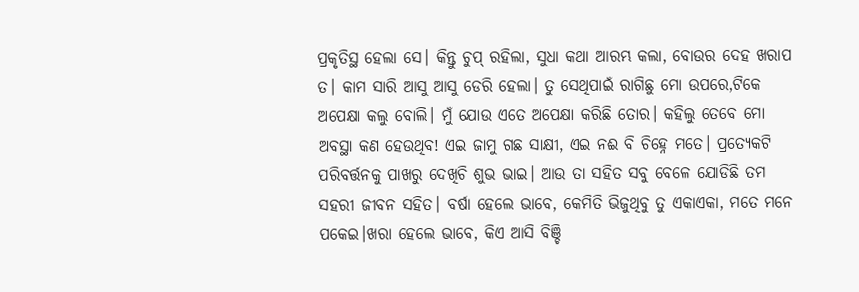ପ୍ରକୃତିସ୍ଥ ହେଲା ସେ। କିନ୍ତୁ ଚୁପ୍ ରହିଲା, ସୁଧା କଥା ଆରମ୍ଭ କଲା, ବୋଉର ଦେହ ଖରାପ ତ। କାମ ସାରି ଆସୁ ଆସୁ ଡେରି ହେଲା। ତୁ ସେଥିପାଇଁ ରାଗିଛୁ ମୋ ଉପରେ,ଟିକେ ଅପେକ୍ଷା କଲୁ ବୋଲି। ମୁଁ ଯୋଉ ଏତେ ଅପେକ୍ଷା କରିଛି ତୋର। କହିଲୁ ତେବେ ମୋ ଅବସ୍ଥା କଣ ହେଉଥିବ! ଏଇ ଜାମୁ ଗଛ ସାକ୍ଷୀ, ଏଇ ନଈ ବି ଚିହ୍ନେ ମତେ। ପ୍ରତ୍ୟେକଟି ପରିବର୍ତ୍ତନକୁ ପାଖରୁ ଦେଖିଚି ଶୁଭ ଭାଇ। ଆଉ ତା ସହିତ ସବୁ ବେଳେ ଯୋଡିଛି ତମ ସହରୀ ଜୀବନ ସହିତ। ବର୍ଷା ହେଲେ ଭାବେ, କେମିତି ଭିଜୁଥିବୁ ତୁ ଏକାଏକା, ମତେ ମନେ ପକେଇ।ଖରା ହେଲେ ଭାବେ, କିଏ ଆସି ବିଞ୍ଚି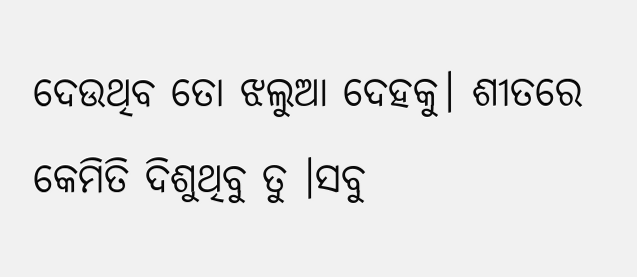ଦେଉଥିବ ତୋ ଝଲୁଆ ଦେହକୁ। ଶୀତରେ କେମିତି ଦିଶୁଥିବୁ ତୁ ।ସବୁ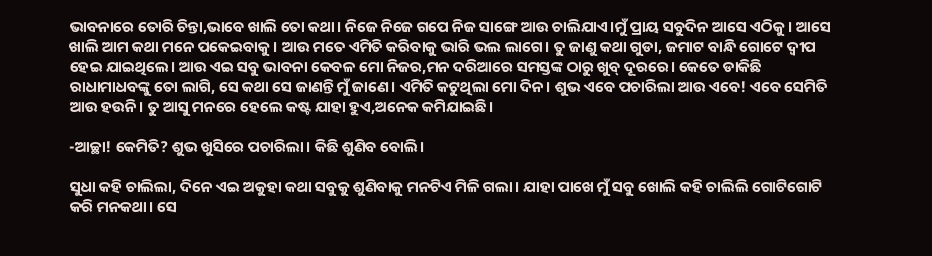ଭାବନାରେ ତୋରି ଚିନ୍ତା,ଭାବେ ଖାଲି ତୋ କଥା। ନିଜେ ନିଜେ ଗପେ ନିଜ ସାଙ୍ଗେ ଆଉ ଚାଲିଯାଏ।ମୁଁ ପ୍ରାୟ ସବୁଦିନ ଆସେ ଏଠିକୁ। ଆସେ ଖାଲି ଆମ କଥା ମନେ ପକେଇବାକୁ। ଆଉ ମତେ ଏମିତି କରିବାକୁ ଭାରି ଭଲ ଲାଗେ। ତୁ ଜାଣୁ କଥା ଗୁଡା, ଜମାଟ ବାନ୍ଧି ଗୋଟେ ଦ୍ବୀପ ହେଇ ଯାଇଥିଲେ। ଆଉ ଏଇ ସବୁ ଭାବନା କେବଳ ମୋ ନିଜର,ମନ ଦରିଆରେ ସମସ୍ତଙ୍କ ଠାରୁ ଖୁବ୍ ଦୂରରେ। କେତେ ଡାକିଛି ରାଧାମାଧବଙ୍କୁ ତୋ ଲାଗି, ସେ କଥା ସେ ଜାଣନ୍ତି ମୁଁ ଜାଣେ। ଏମିତି କଟୁଥିଲା ମୋ ଦିନ। ଶୁଭ ଏବେ ପଚାରିଲା ଆଉ ଏବେ! ଏବେ ସେମିତି ଆଉ ହଉନି। ତୁ ଆସୁ ମନରେ ହେଲେ କଷ୍ଟ ଯାହା ହୁଏ,ଅନେକ କମିଯାଇଛି।

-ଆଚ୍ଛା! କେମିତି? ଶୁଭ ଖୁସିରେ ପଚାରିଲା। କିଛି ଶୁଣିବ ବୋଲି।

ସୁଧା କହି ଚାଲିଲା, ଦିନେ ଏଇ ଅକୁହା କଥା ସବୁକୁ ଶୁଣିବାକୁ ମନଟିଏ ମିଳି ଗଲା। ଯାହା ପାଖେ ମୁଁ ସବୁ ଖୋଲି କହି ଚାଲିଲି ଗୋଟିଗୋଟି କରି ମନକଥା। ସେ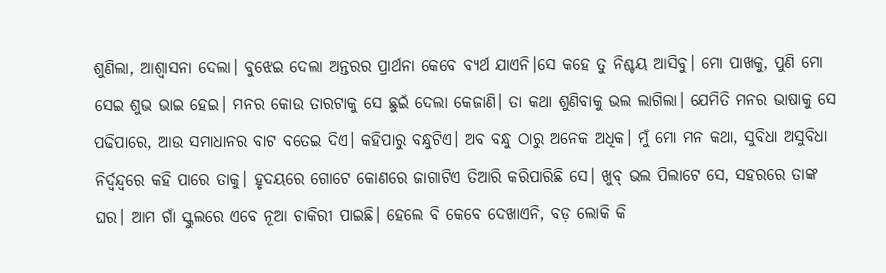ଶୁଣିଲା, ଆଶ୍ୱାସନା ଦେଲା। ବୁଝେଇ ଦେଲା ଅନ୍ତରର ପ୍ରାର୍ଥନା କେବେ ବ୍ୟର୍ଥ ଯାଏନି।ସେ କହେ ତୁ ନିଶ୍ଚୟ ଆସିବୁ। ମୋ ପାଖକୁ, ପୁଣି ମୋ ସେଇ ଶୁଭ ଭାଇ ହେଇ। ମନର କୋଉ ତାରଟାକୁ ସେ ଛୁଇଁ ଦେଲା କେଜାଣି। ତା କଥା ଶୁଣିବାକୁ ଭଲ ଲାଗିଲା। ଯେମିତି ମନର ଭାଷାକୁ ସେ ପଢିପାରେ, ଆଉ ସମାଧାନର ବାଟ ବତେଇ ଦିଏ। କହିପାରୁ ବନ୍ଧୁଟିଏ। ଅବ ବନ୍ଧୁ ଠାରୁ ଅନେକ ଅଧିକ। ମୁଁ ମୋ ମନ କଥା, ସୁବିଧା ଅସୁବିଧା ନିର୍ଦ୍ୱନ୍ଦ୍ୱରେ କହି ପାରେ ତାକୁ। ହୃଦୟରେ ଗୋଟେ କୋଣରେ ଜାଗାଟିଏ ତିଆରି କରିପାରିଛି ସେ। ଖୁବ୍ ଭଲ ପିଲାଟେ ସେ, ସହରରେ ତାଙ୍କ ଘର। ଆମ ଗାଁ ସ୍କୁଲରେ ଏବେ ନୂଆ ଚାକିରୀ ପାଇଛି। ହେଲେ ବି କେବେ ଦେଖାଏନି, ବଡ଼ ଲୋକି କି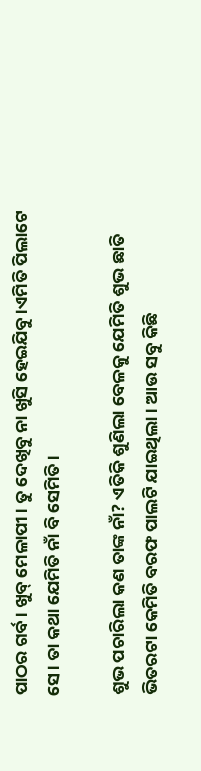ପାଠର ଗର୍ବ। ଖୁବ୍ ମେଳାପୀ। ତୁ ଦେଖିବୁ ନା ଖୁସି ହେଇଯିବୁ।ଏମିତି ପିଲାଟେ ସେ। ତା କଥା ଯେମିତି ନାଁ ବି ସେମିତି।

ଶୁଭ ପଚାରିଲା କଣ ତାଙ୍କ ନାଁ? ଏତିକି ଶୁଣିଲା ବେଳକୁ ଯେମିତି ଶୁଭ ଛାତି ଭିତରଟା କେମିତି ବରଫ ପାଲଟି ଯାଇଥିଲା। ଆଉ ସବୁ କିଛି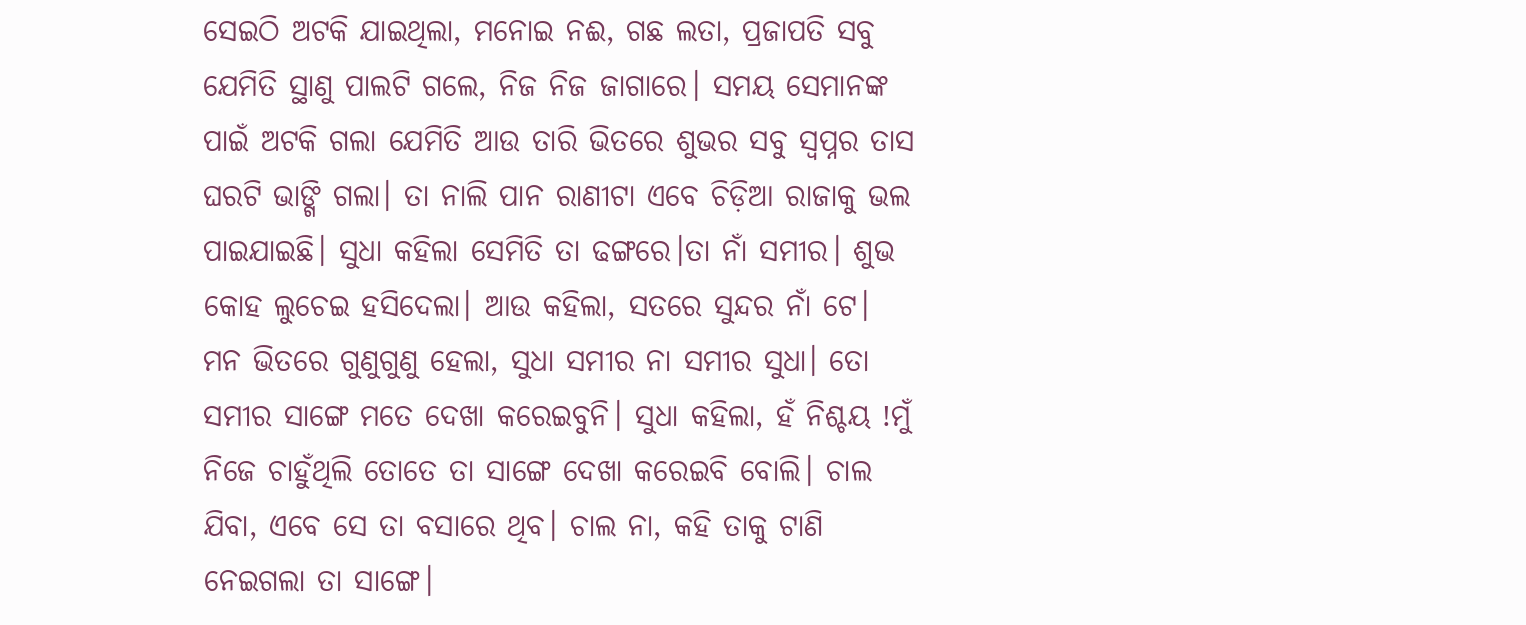ସେଇଠି ଅଟକି ଯାଇଥିଲା, ମନୋଇ ନଈ, ଗଛ ଲତା, ପ୍ରଜାପତି ସବୁ ଯେମିତି ସ୍ଥାଣୁ ପାଲଟି ଗଲେ, ନିଜ ନିଜ ଜାଗାରେ। ସମୟ ସେମାନଙ୍କ ପାଇଁ ଅଟକି ଗଲା ଯେମିତି ଆଉ ତାରି ଭିତରେ ଶୁଭର ସବୁ ସ୍ୱପ୍ନର ତାସ ଘରଟି ଭାଙ୍ଗି ଗଲା। ତା ନାଲି ପାନ ରାଣୀଟା ଏବେ ଚିଡ଼ିଆ ରାଜାକୁ ଭଲ ପାଇଯାଇଛି। ସୁଧା କହିଲା ସେମିତି ତା ଢଙ୍ଗରେ।ତା ନାଁ ସମୀର। ଶୁଭ କୋହ ଲୁଚେଇ ହସିଦେଲା। ଆଉ କହିଲା, ସତରେ ସୁନ୍ଦର ନାଁ ଟେ। ମନ ଭିତରେ ଗୁଣୁଗୁଣୁ ହେଲା, ସୁଧା ସମୀର ନା ସମୀର ସୁଧା। ତୋ ସମୀର ସାଙ୍ଗେ ମତେ ଦେଖା କରେଇବୁନି। ସୁଧା କହିଲା, ହଁ ନିଶ୍ଚୟ !ମୁଁ ନିଜେ ଚାହୁଁଥିଲି ତୋତେ ତା ସାଙ୍ଗେ ଦେଖା କରେଇବି ବୋଲି। ଚାଲ ଯିବା, ଏବେ ସେ ତା ବସାରେ ଥିବ। ଚାଲ ନା, କହି ତାକୁ ଟାଣି ନେଇଗଲା ତା ସାଙ୍ଗେ।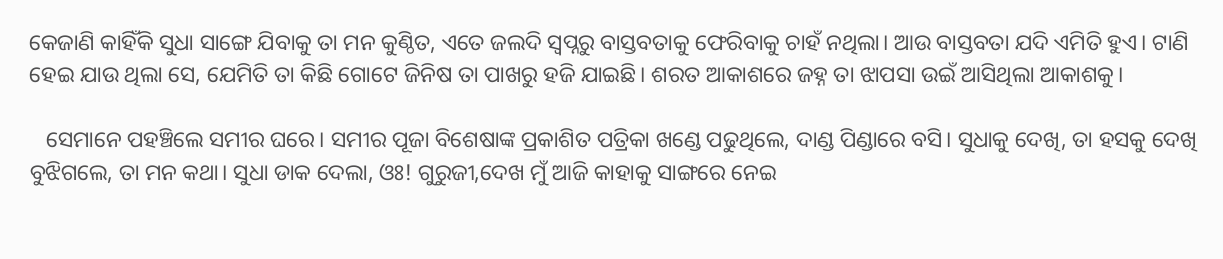କେଜାଣି କାହିଁକି ସୁଧା ସାଙ୍ଗେ ଯିବାକୁ ତା ମନ କୁଣ୍ଠିତ, ଏତେ ଜଲଦି ସ୍ବପ୍ନରୁ ବାସ୍ତବତାକୁ ଫେରିବାକୁ ଚାହଁ ନଥିଲା। ଆଉ ବାସ୍ତବତା ଯଦି ଏମିତି ହୁଏ। ଟାଣି ହେଇ ଯାଉ ଥିଲା ସେ, ଯେମିତି ତା କିଛି ଗୋଟେ ଜିନିଷ ତା ପାଖରୁ ହଜି ଯାଇଛି। ଶରତ ଆକାଶରେ ଜହ୍ନ ତା ଝାପସା ଉଇଁ ଆସିଥିଲା ଆକାଶକୁ।

   ସେମାନେ ପହଞ୍ଚିଲେ ସମୀର ଘରେ। ସମୀର ପୂଜା ବିଶେଷାଙ୍କ ପ୍ରକାଶିତ ପତ୍ରିକା ଖଣ୍ଡେ ପଢୁଥିଲେ, ଦାଣ୍ଡ ପିଣ୍ଡାରେ ବସି। ସୁଧାକୁ ଦେଖି, ତା ହସକୁ ଦେଖି ବୁଝିଗଲେ, ତା ମନ କଥା। ସୁଧା ଡାକ ଦେଲା, ଓଃ! ଗୁରୁଜୀ,ଦେଖ ମୁଁ ଆଜି କାହାକୁ ସାଙ୍ଗରେ ନେଇ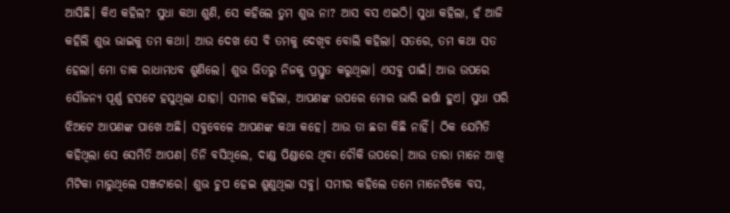ଆସିଛି। କିଏ କହିଲ? ସୁଧା କଥା ଶୁଣି, ସେ କହିଲେ ତୁମ ଶୁଭ ନା? ଆସ ବସ ଏଇଠି। ସୁଧା କହିଲା, ହଁ ଆଜି କହିଲି ଶୁଭ ଭାଇକୁ ତମ କଥା। ଆଉ ଦେଖ ସେ ବି ତମକୁ ଦେଖିବ ବୋଲି କହିଲା। ସତରେ, ତମ କଥା ସତ ହେଲା। ମୋ ଡାକ ରାଧାମଧବ ଶୁଣିଲେ। ଶୁଭ ଭିତରୁ ନିଜକୁ ପ୍ରସ୍ତୁତ କରୁଥିଲା। ଏସବୁ ପାଇଁ। ଆଉ ଉପରେ ସୌଜନ୍ୟ ପୂର୍ଣ୍ଣ ହସଟେ ହସୁଥିଲା ଯାହା। ସମୀର କହିଲା, ଆପଣଙ୍କ ଉପରେ ମୋର ଭାରି ଇର୍ଷା ହୁଏ। ସୁଧା ପରି ଝିଅଟେ ଆପଣଙ୍କ ପାଖେ ଅଛି। ସବୁବେଳେ ଆପଣଙ୍କ କଥା କହେ। ଆଉ ତା ଛଡା କିଛି ନାହିଁ। ଠିକ ଯେମିତି କହିଥିଲା ସେ ସେମିତି ଆପଣ। ତିନି ବସିଥିଲେ, ଦାଣ୍ଡ ପିଣ୍ଡାରେ ଥିବା ଚୌକି ଉପରେ। ଆଉ ତାରା ମାନେ ଆଖି ମିଟିକା ମାରୁଥିଲେ ସଞ୍ଜଟାରେ। ଶୁଭ ଚୁପ ହେଇ ଶୁଣୁଥିଲା ସବୁ। ସମୀର କହିଲେ ତମେ ମାନେଟିକେ ବସ,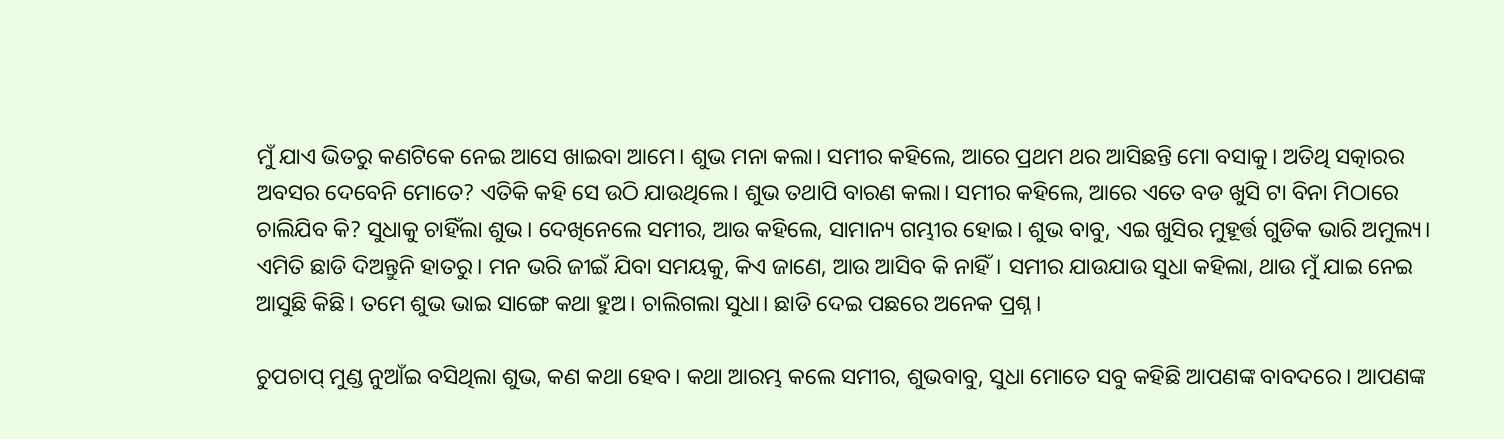ମୁଁ ଯାଏ ଭିତରୁ କଣଟିକେ ନେଇ ଆସେ ଖାଇବା ଆମେ। ଶୁଭ ମନା କଲା। ସମୀର କହିଲେ, ଆରେ ପ୍ରଥମ ଥର ଆସିଛନ୍ତି ମୋ ବସାକୁ। ଅତିଥି ସତ୍କାରର ଅବସର ଦେବେନି ମୋତେ? ଏତିକି କହି ସେ ଉଠି ଯାଉଥିଲେ। ଶୁଭ ତଥାପି ବାରଣ କଲା। ସମୀର କହିଲେ, ଆରେ ଏତେ ବଡ ଖୁସି ଟା ବିନା ମିଠାରେ ଚାଲିଯିବ କି? ସୁଧାକୁ ଚାହିଁଲା ଶୁଭ। ଦେଖିନେଲେ ସମୀର, ଆଉ କହିଲେ, ସାମାନ୍ୟ ଗମ୍ଭୀର ହୋଇ। ଶୁଭ ବାବୁ, ଏଇ ଖୁସିର ମୁହୂର୍ତ୍ତ ଗୁଡିକ ଭାରି ଅମୁଲ୍ୟ। ଏମିତି ଛାଡି ଦିଅନ୍ତୁନି ହାତରୁ। ମନ ଭରି ଜୀଇଁ ଯିବା ସମୟକୁ, କିଏ ଜାଣେ, ଆଉ ଆସିବ କି ନାହିଁ। ସମୀର ଯାଉଯାଉ ସୁଧା କହିଲା, ଥାଉ ମୁଁ ଯାଇ ନେଇ ଆସୁଛି କିଛି। ତମେ ଶୁଭ ଭାଇ ସାଙ୍ଗେ କଥା ହୁଅ। ଚାଲିଗଲା ସୁଧା। ଛାଡି ଦେଇ ପଛରେ ଅନେକ ପ୍ରଶ୍ନ।

ଚୁପଚାପ୍ ମୁଣ୍ଡ ନୁଆଁଇ ବସିଥିଲା ଶୁଭ, କଣ କଥା ହେବ। କଥା ଆରମ୍ଭ କଲେ ସମୀର, ଶୁଭବାବୁ, ସୁଧା ମୋତେ ସବୁ କହିଛି ଆପଣଙ୍କ ବାବଦରେ। ଆପଣଙ୍କ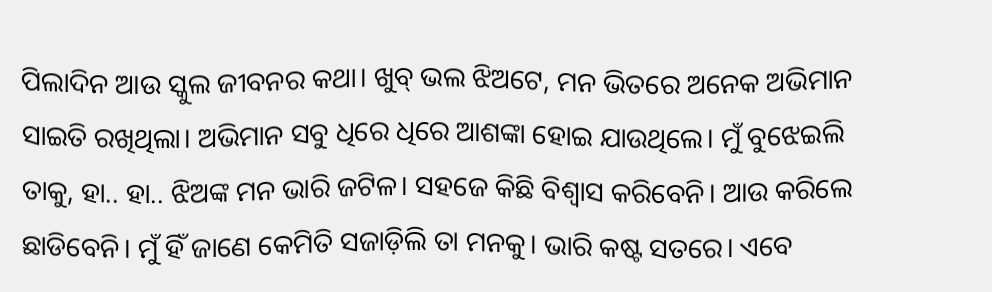ପିଲାଦିନ ଆଉ ସ୍କୁଲ ଜୀବନର କଥା। ଖୁବ୍ ଭଲ ଝିଅଟେ, ମନ ଭିତରେ ଅନେକ ଅଭିମାନ ସାଇତି ରଖିଥିଲା। ଅଭିମାନ ସବୁ ଧିରେ ଧିରେ ଆଶଙ୍କା ହୋଇ ଯାଉଥିଲେ। ମୁଁ ବୁଝେଇଲି ତାକୁ, ହା.. ହା.. ଝିଅଙ୍କ ମନ ଭାରି ଜଟିଳ। ସହଜେ କିଛି ବିଶ୍ୱାସ କରିବେନି। ଆଉ କରିଲେ ଛାଡିବେନି। ମୁଁ ହିଁ ଜାଣେ କେମିତି ସଜାଡ଼ିଲି ତା ମନକୁ। ଭାରି କଷ୍ଟ ସତରେ। ଏବେ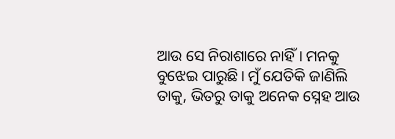ଆଉ ସେ ନିରାଶାରେ ନାହିଁ। ମନକୁ ବୁଝେଇ ପାରୁଛି। ମୁଁ ଯେତିକି ଜାଣିଲି ତାକୁ, ଭିତରୁ ତାକୁ ଅନେକ ସ୍ନେହ ଆଉ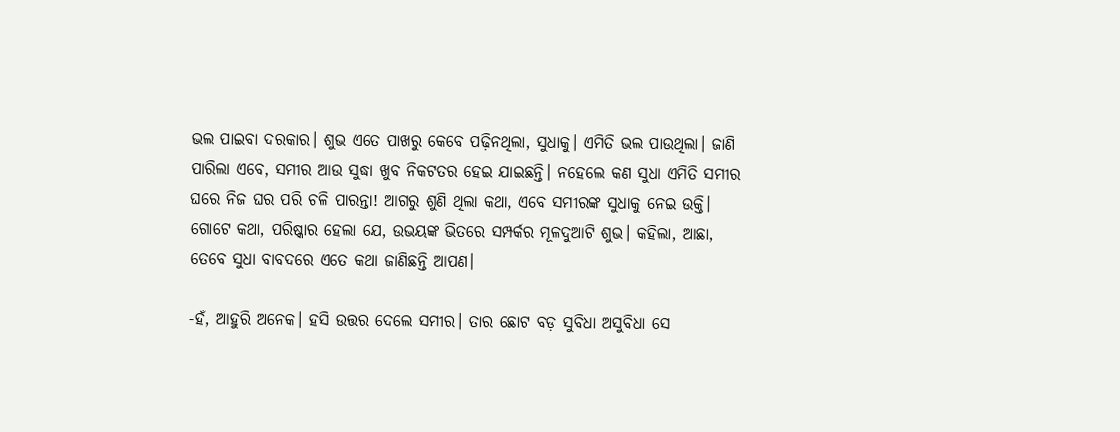ଭଲ ପାଇବା ଦରକାର। ଶୁଭ ଏତେ ପାଖରୁ କେବେ ପଢ଼ିନଥିଲା, ସୁଧାକୁ। ଏମିତି ଭଲ ପାଉଥିଲା। ଜାଣି ପାରିଲା ଏବେ, ସମୀର ଆଉ ସୁଦ୍ଧା ଖୁବ ନିକଟତର ହେଇ ଯାଇଛନ୍ତି। ନହେଲେ କଣ ସୁଧା ଏମିତି ସମୀର ଘରେ ନିଜ ଘର ପରି ଚଳି ପାରନ୍ତା! ଆଗରୁ ଶୁଣି ଥିଲା କଥା, ଏବେ ସମୀରଙ୍କ ସୁଧାକୁ ନେଇ ଉକ୍ତି। ଗୋଟେ କଥା, ପରିଷ୍କାର ହେଲା ଯେ, ଉଭୟଙ୍କ ଭିତରେ ସମ୍ପର୍କର ମୂଳଦୁଆଟି ଶୁଭ। କହିଲା, ଆଛା, ତେବେ ସୁଧା ବାବଦରେ ଏତେ କଥା ଜାଣିଛନ୍ତି ଆପଣ।

-ହଁ, ଆହୁରି ଅନେକ। ହସି ଉତ୍ତର ଦେଲେ ସମୀର। ତାର ଛୋଟ ବଡ଼ ସୁବିଧା ଅସୁବିଧା ସେ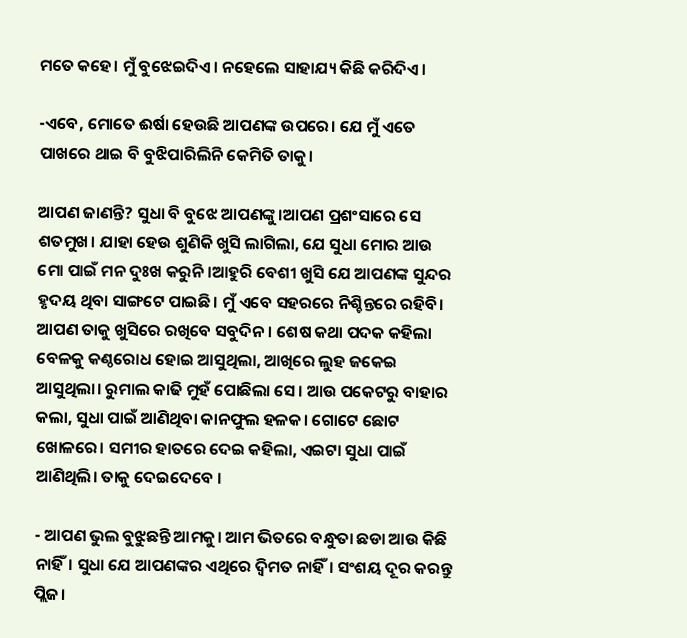ମତେ କହେ। ମୁଁ ବୁଝେଇଦିଏ। ନହେଲେ ସାହାଯ୍ୟ କିଛି କରିଦିଏ।

-ଏବେ, ମୋତେ ଈର୍ଷା ହେଉଛି ଆପଣଙ୍କ ଉପରେ। ଯେ ମୁଁ ଏତେ ପାଖରେ ଥାଇ ବି ବୁଝିପାରିଲିନି କେମିତି ତାକୁ।

ଆପଣ ଜାଣନ୍ତି? ସୁଧା ବି ବୁଝେ ଆପଣଙ୍କୁ।ଆପଣ ପ୍ରଶଂସାରେ ସେ ଶତମୁଖ। ଯାହା ହେଉ ଶୁଣିକି ଖୁସି ଲାଗିଲା, ଯେ ସୁଧା ମୋର ଆଉ ମୋ ପାଇଁ ମନ ଦୁଃଖ କରୁନି।ଆହୁରି ବେଶୀ ଖୁସି ଯେ ଆପଣଙ୍କ ସୁନ୍ଦର ହୃଦୟ ଥିବା ସାଙ୍ଗଟେ ପାଇଛି। ମୁଁ ଏବେ ସହରରେ ନିଶ୍ଚିନ୍ତରେ ରହିବି। ଆପଣ ତାକୁ ଖୁସିରେ ରଖିବେ ସବୁଦିନ। ଶେଷ କଥା ପଦକ କହିଲା ବେଳକୁ କଣ୍ଠରୋଧ ହୋଇ ଆସୁଥିଲା, ଆଖିରେ ଲୁହ ଜକେଇ ଆସୁଥିଲା। ରୁମାଲ କାଢି ମୁହଁ ପୋଛିଲା ସେ। ଆଉ ପକେଟରୁ ବାହାର କଲା, ସୁଧା ପାଇଁ ଆଣିଥିବା କାନଫୁଲ ହଳକ। ଗୋଟେ ଛୋଟ ଖୋଳରେ। ସମୀର ହାତରେ ଦେଇ କହିଲା, ଏଇଟା ସୁଧା ପାଇଁ ଆଣିଥିଲି। ତାକୁ ଦେଇଦେବେ ।

- ଆପଣ ଭୁଲ ବୁଝୁଛନ୍ତି ଆମକୁ। ଆମ ଭିତରେ ବନ୍ଧୁତା ଛଡା ଆଉ କିଛି ନାହିଁ। ସୁଧା ଯେ ଆପଣଙ୍କର ଏଥିରେ ଦ୍ବିମତ ନାହିଁ। ସଂଶୟ ଦୂର କରନ୍ତୁ ପ୍ଲିଜ।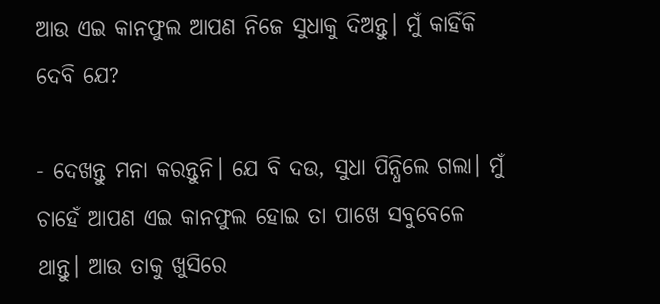ଆଉ ଏଇ କାନଫୁଲ ଆପଣ ନିଜେ ସୁଧାକୁ ଦିଅନ୍ତୁ। ମୁଁ କାହିଁକି ଦେବି ଯେ?

- ଦେଖନ୍ତୁ ମନା କରନ୍ତୁନି। ଯେ ବି ଦଉ, ସୁଧା ପିନ୍ଧିଲେ ଗଲା। ମୁଁ ଚାହେଁ ଆପଣ ଏଇ କାନଫୁଲ ହୋଇ ତା ପାଖେ ସବୁବେଳେ ଥାନ୍ତୁ। ଆଉ ତାକୁ ଖୁସିରେ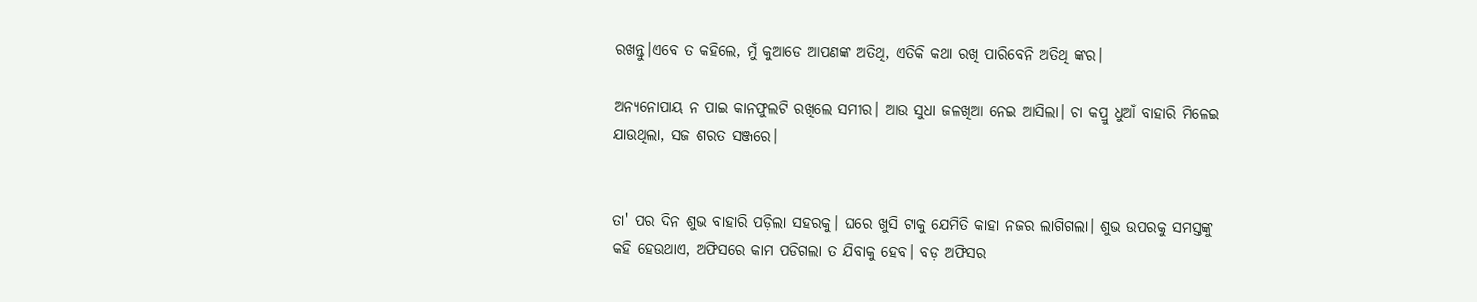ରଖନ୍ତୁ।ଏବେ ତ କହିଲେ, ମୁଁ କୁଆଡେ ଆପଣଙ୍କ ଅତିଥି, ଏତିକି କଥା ରଖି ପାରିବେନି ଅତିଥି ଙ୍କର।

ଅନ୍ୟନୋପାୟ ନ ପାଇ କାନଫୁଲଟି ରଖିଲେ ସମୀର। ଆଉ ସୁଧା ଜଳଖିଆ ନେଇ ଆସିଲା। ଚା କପ୍ରୁ ଧୁଆଁ ବାହାରି ମିଳେଇ ଯାଉଥିଲା, ସଜ ଶରତ ସଞ୍ଜରେ।


ତା' ପର ଦିନ ଶୁଭ ବାହାରି ପଡ଼ିଲା ସହରକୁ। ଘରେ ଖୁସି ଟାକୁ ଯେମିତି କାହା ନଜର ଲାଗିଗଲା। ଶୁଭ ଉପରକୁ ସମସ୍ତଙ୍କୁ କହି ହେଉଥାଏ, ଅଫିସରେ କାମ ପଡିଗଲା ତ ଯିବାକୁ ହେବ। ବଡ଼ ଅଫିସର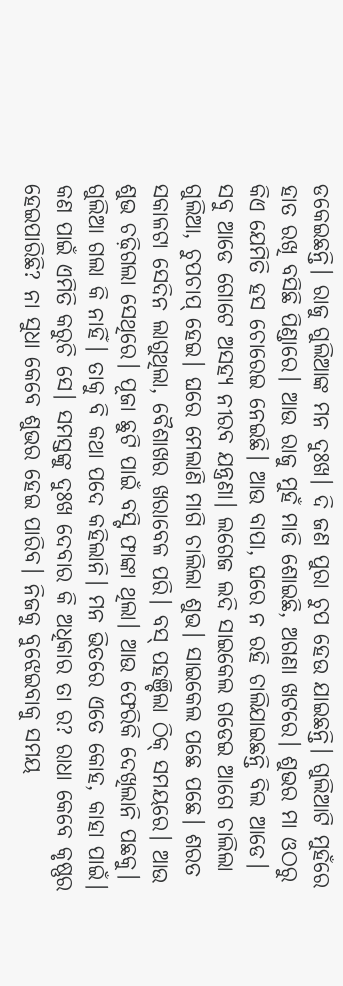ଡକେଇଛନ୍ତି। ରାଜୁ ଗୁଲିଆଙ୍କ ମନ ଦୁଃଖ। ଦି ଜଣ ପୁରା ଚୁପ ହେଉ ଯାଇଛନ୍ତି। ଗୁଲିଆଟି ମୁହଁରେ ହାତ ରଖି ବସିଛି ପିଣ୍ଡାରେ। ଆଉ ରାଜୁ ମୁହଁ ମାଡି ଶୋଇଛି, ଅଗଣା ଖଟରେ। ଶୁଭର ମା ଓଠରୁ କିଏ ଯେମିତି ହସ ଚୋରେଇ ନେଇଛି। ଆଉ ବାପା, ଘରେ ନ ରହି ଚାଲିଯାଇଛନ୍ତି ବିଲ ଆଡେ। ସବୁ ଆଡେ ଗୋଟେ ଅସହ୍ୟ ନୀରବ ଯନ୍ତ୍ରଣା। ଲଗେଜ ଲଦି ସାଇକେଲ ଗଡେଇ ଆଗେ ଚାଲିଲା ଗୁଲିଆ, ଚୁପଚାପ୍ ହେଇ। ଘରେ ମେଲାଣି ମାଗି ଚାଲିଲା ଶୁଭ। ସାଇକେଲ ପଛେ ପଛେ। ଶରତ ସକାଳଟା ସେଦିନ ଲାଗୁଥିଲା, ବୈଶାଖର ଖରାବେଳ ପରି। ବସ୍ ପହଞ୍ଚିଲା ଠିକ୍ ସମୟରେ। ଆଉ ଶୁଭ ଚଢ଼ିଗଲା ସେଥିରେ। ପୂଜା ଛୁଟି ପାଇଁ ବସ୍ଟି ଫାଙ୍କା ଥିଲା। ଆଉ ଫେରିକି ଦେଖିଲାନି ପଛକୁ। ଗୁଲିଆ ଗଲା କି ନାହିଁ। ତାକୁ ବି କଥା ପଦେ କହିଲାନି। ମନ ଭିତରେ ଏତେ କୋହ, କାହା ପାଇଁ। କଣ ପାଇଁ ଏମିତି କରୁଚି ସେ। ସମସ୍ତଙ୍କୁ ଦୁଃଖ ଦେବାର କି ଅଧିକାର ତା ର? ରାଧା କେବେ କୃଷ୍ଣର ହେଇପାରିଛି? ନା ସୁଧା କେବେ ଶୁଭର ହେଇ ପାରିବ। ନିଜକୁ ବୁଝେଇବାକୁ ସମୟ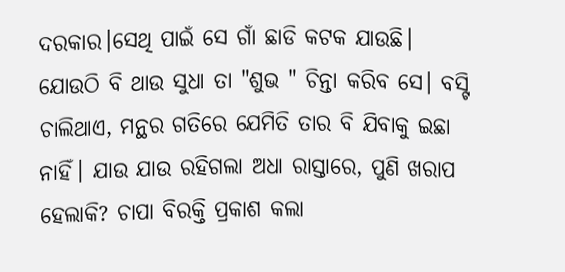ଦରକାର।ସେଥି ପାଇଁ ସେ ଗାଁ ଛାଡି କଟକ ଯାଉଛି। ଯୋଉଠି ବି ଥାଉ ସୁଧା ତା "ଶୁଭ " ଚିନ୍ତା କରିବ ସେ। ବସ୍ଟି ଚାଲିଥାଏ, ମନ୍ଥର ଗତିରେ ଯେମିତି ତାର ବି ଯିବାକୁ ଇଛା ନାହିଁ। ଯାଉ ଯାଉ ରହିଗଲା ଅଧା ରାସ୍ତାରେ, ପୁଣି ଖରାପ ହେଲାକି? ଚାପା ବିରକ୍ତି ପ୍ରକାଶ କଲା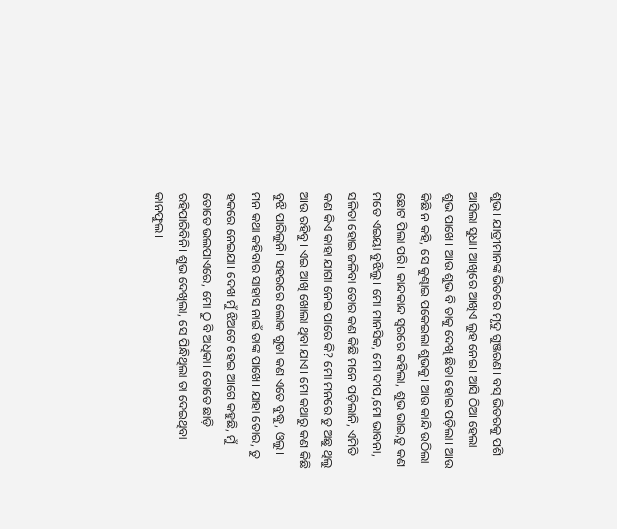ଶୁଭ। ଯାତ୍ରୀମାନଙ୍କ ଭିତରେ ମୃଦୁ ଗୁଞ୍ଜରଣ। ବସ୍ ଭିତରକୁ ପଶି ଆସିଲା ସୁଧା। ଆଖିରେ ଆଖିଏ ଲୁହ ନେଇ। ଆସି ଠିଆ ହେଲା ଶୁଭ ପାଖେ। ଆଉ ଶୁଭ ବି ତାକୁ ଦେଖି ଛିଡା ହୋଇ ପଡ଼ିଲା। ଆଉ କିଛି ନ କହି, ସେ କୁଣ୍ଢାଇ ପକେଇଲା ଶୁଭକୁ। ଆଉ କାନ୍ଦି ଉଠିଲା ଛୋଟ ପିଲା ପରି। କାନ୍ଦକାନ୍ଦ ସ୍ୱରରେ କହିଲା, ଶୁଭ ଭାଇ,ତୁ କଣ ମତେ ଏଇୟା ବୁଝିଲୁ। ମୋ ମାନସିକ, ମୋ ଦୀପ,ମୋ ଭାବନା, ସଳିତା ହୋଇ ଜଳିବା ତୋର କଣ କିଛି ମନେ ପଡ଼ିଲାନି, ଏମିତି କଣ କିଏ କାହା ଯାଗା ନେଇ ପାରେ କି? ମୋ ମନରେ ତୁ ଅଛୁ ଥିଲୁ ଆଉ ରହିବୁ। ଏଇ ଆଖି ଖୋଲା ଥିବା ଯାଏ। ମୋ କଥାରୁ କଣ କିଛି ବୁଝି ପାରିଲୁନି। ସହରରେ ଲୋକ ଗୁଡା କଣ ଏତେ ବୁଦ୍ଧୁ, ଓଲୁ। ମନ କଥା କହିବାର ସାହାସ ନାଇଁ ତାଙ୍କ ପାଖେ। ଯାହା ତୋର, ତୁ ହକରେ ନେଇଯା। ଦେଖ ମୁଁ ଝିଅଟେ ହେଇ ଆଗେ କହୁଛି, ମୁଁ ତୋତେ ଭଲପାଏରେ, ମୋ ଠୁ ବି ଅଧିକା। ତୋତେ ଛାଡ଼ି ରହିପାରିବିନି। ଶୁଭ ଦେଖିଲା, ସେ ପିନ୍ଧିଥିଲା ତା ଦେଇଥିବା କାନଫୁଲ।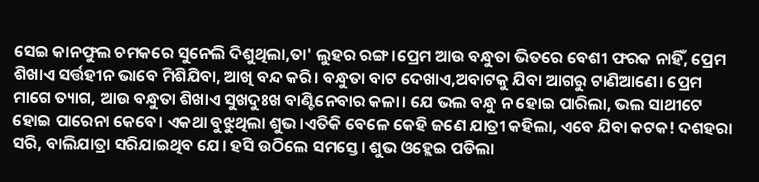ସେଇ କାନଫୁଲ ଚମକରେ ସୁନେଲି ଦିଶୁଥିଲା,ତା' ଲୁହର ରଙ୍ଗ।ପ୍ରେମ ଆଉ ବନ୍ଧୁତା ଭିତରେ ବେଶୀ ଫରକ ନାହିଁ, ପ୍ରେମ ଶିଖାଏ ସର୍ତ୍ତହୀନ ଭାବେ ମିଶିଯିବା, ଆଖି ବନ୍ଦ କରି। ବନ୍ଧୁତା ବାଟ ଦେଖାଏ,ଅବାଟକୁ ଯିବା ଆଗରୁ ଟାଣିଆଣେ। ପ୍ରେମ ମାଗେ ତ୍ୟାଗ, ଆଉ ବନ୍ଧୁତା ଶିଖାଏ ସୁଖଦୁଃଖ ବାଣ୍ଟିନେବାର କଳା। ଯେ ଭଲ ବନ୍ଧୁ ନ ହୋଇ ପାରିଲା, ଭଲ ସାଥୀଟେ ହୋଇ ପାରେନା କେବେ। ଏକଥା ବୁଝୁଥିଲା ଶୁଭ।ଏତିକି ବେଳେ କେହି ଜଣେ ଯାତ୍ରୀ କହିଲା, ଏବେ ଯିବା କଟକ! ଦଶହରା ସରି, ବାଲିଯାତ୍ରା ସରିଯାଇଥିବ ଯେ। ହସି ଉଠିଲେ ସମସ୍ତେ। ଶୁଭ ଓହ୍ଲେଇ ପଡିଲା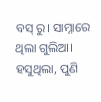ବସ୍ ରୁ। ସାମ୍ନାରେ ଥିଲା ଗୁଲିଆ। ହସୁଥିଲା, ପୁଣି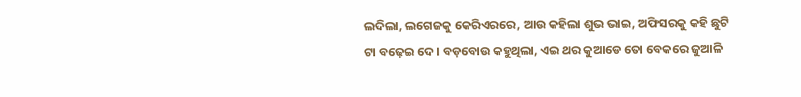ଲଦିଲା, ଲଗେଜକୁ କେରିଏରରେ, ଆଉ କହିଲା ଶୁଭ ଭାଇ, ଅଫିସରକୁ କହି ଛୁଟି ଟା ବଢ଼େଇ ଦେ। ବଡ଼ବୋଉ କହୁଥିଲା, ଏଇ ଥର କୁଆଡେ ତୋ ବେକରେ ଜୁଆଳି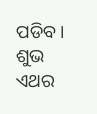ପଡିବ। ଶୁଭ ଏଥର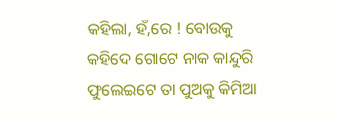କହିଲା, ହଁ,ରେ ! ବୋଉକୁ କହିଦେ ଗୋଟେ ନାକ କାନ୍ଦୁରି ଫୁଲେଇଟେ ତା ପୁଅକୁ କିମିଆ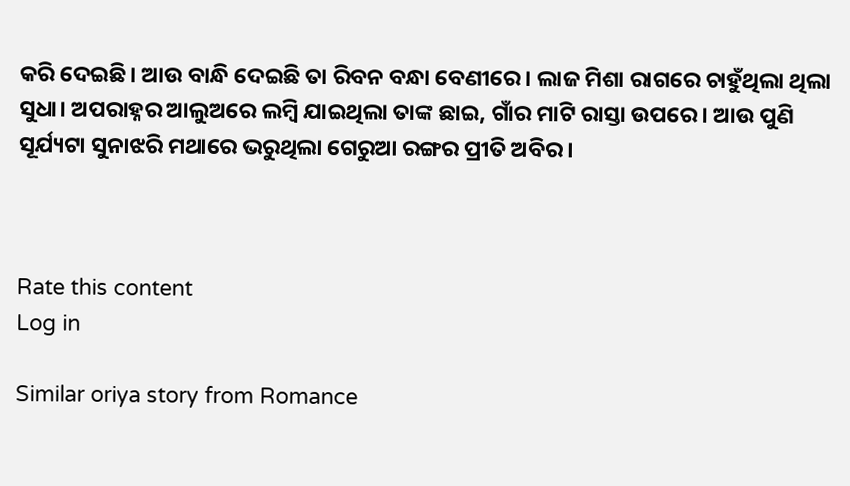କରି ଦେଇଛି। ଆଉ ବାନ୍ଧି ଦେଇଛି ତା ରିବନ ବନ୍ଧା ବେଣୀରେ। ଲାଜ ମିଶା ରାଗରେ ଚାହୁଁଥିଲା ଥିଲା ସୁଧା। ଅପରାହ୍ନର ଆଲୁଅରେ ଲମ୍ବି ଯାଇଥିଲା ତାଙ୍କ ଛାଇ, ଗାଁର ମାଟି ରାସ୍ତା ଉପରେ। ଆଉ ପୁଣି ସୂର୍ଯ୍ୟଟା ସୁନାଝରି ମଥାରେ ଭରୁଥିଲା ଗେରୁଆ ରଙ୍ଗର ପ୍ରୀତି ଅବିର।



Rate this content
Log in

Similar oriya story from Romance